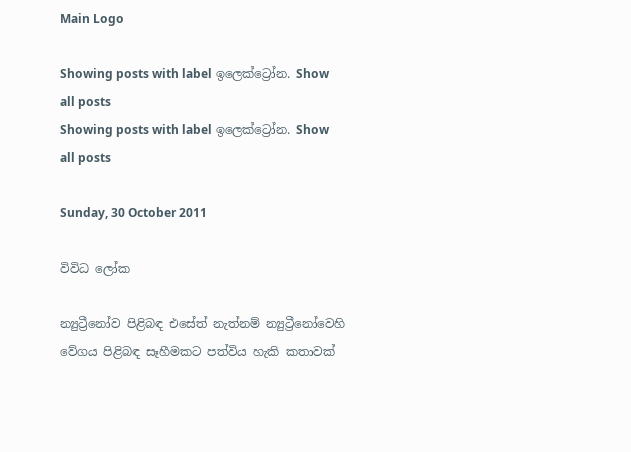Main Logo

Showing posts with label ඉලෙක්ට්‍රෝන. Show all posts
Showing posts with label ඉලෙක්ට්‍රෝන. Show all posts

Sunday, 30 October 2011

විවිධ ලෝක

න්‍යුට්‍රීනෝව පිළිබඳ එසේත් නැත්නම් න්‍යුට්‍රීනෝවෙහි වේගය පිළිබඳ සෑහීමකට පත්විය හැකි කතාවක්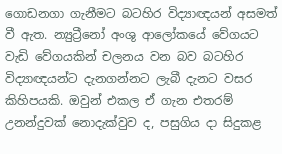ගොඩනගා ගැනීමට බටහිර විද්‍යාඥයන් අසමත් වී ඇත. න්‍යුට්‍රීනෝ අංශු ආලෝකයේ වේගයට වැඩි වේගයකින් චලනය වන බව බටහිර විද්‍යාඥයන්ට දැනගන්නට ලැබී දැනට වසර කිහිපයකි. ඔවුන් එකල ඒ ගැන එතරම් උනන්දුවක් නොදැක්වුව ද, පසුගිය දා සිදුකළ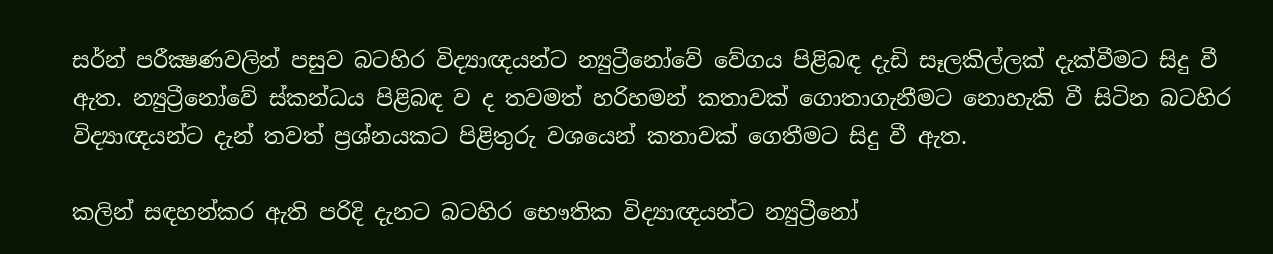සර්න් පරීක්‍ෂණවලින් පසුව බටහිර විද්‍යාඥයන්ට න්‍යුට්‍රීනෝවේ වේගය පිළිබඳ දැඩි සෑලකිල්ලක් දැක්වීමට සිදු වී ඇත. න්‍යුට්‍රීනෝවේ ස්කන්ධය පිළිබඳ ව ද තවමත් හරිහමන් කතාවක් ගොතාගැනීමට නොහැකි වී සිටින බටහිර විද්‍යාඥයන්ට දැන් තවත් ප්‍රශ්නයකට පිළිතුරු වශයෙන් කතාවක් ගෙතීමට සිදු වී ඇත.

කලින් සඳහන්කර ඇති පරිදි දැනට බටහිර භෞතික විද්‍යාඥයන්ට න්‍යුට්‍රීනෝ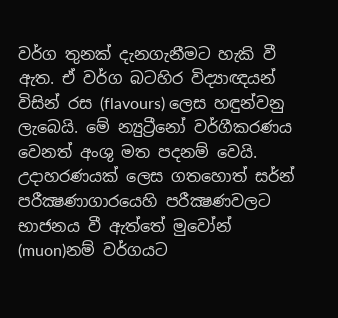වර්ග තුනක් දැනගැනීමට හැකි වී ඇත. ඒ වර්ග බටහිර විද්‍යාඥයන් විසින් රස (flavours) ලෙස හඳුන්වනු ලැබෙයි. මේ න්‍යුට්‍රීනෝ වර්ගීකරණය වෙනත් අංශු මත පදනම් වෙයි. උදාහරණයක් ලෙස ගතහොත් සර්න් පරීක්‍ෂණාගාරයෙහි පරීක්‍ෂණවලට භාජනය වී ඇත්තේ මුවෝන් (muon)නම් වර්ගයට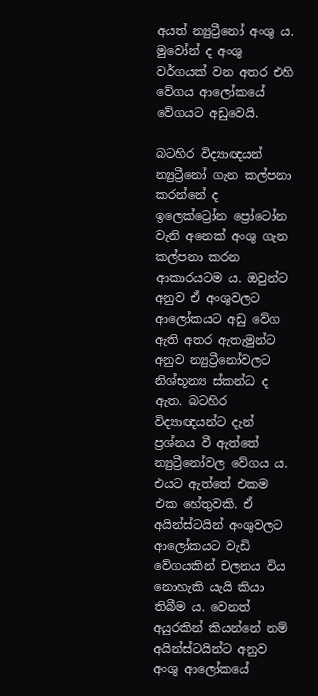අයත් න්‍යුට්‍රීනෝ අංශු ය. මුවෝන් ද අංශු වර්ගයක් වන අතර එහි වේගය ආලෝකයේ වේගයට අඩුවෙයි.

බටහිර විද්‍යාඥයන් න්‍යුට්‍රීනෝ ගැන කල්පනා කරන්නේ ද ඉලෙක්ට්‍රෝන ප්‍රෝටෝන වැනි අනෙක් අංශු ගැන කල්පනා කරන ආකාරයටම ය. ඔවුන්ට අනුව ඒ අංශුවලට ආලෝකයට අඩු වේග ඇති අතර ඇතැමුන්ට අනුව න්‍යුට්‍රීනෝවලට නිශ්භූන්‍ය ස්කන්ධ ද ඇත. බටහිර විද්‍යාඥයන්ට දැන් ප්‍රශ්නය වී ඇත්තේ න්‍යුට්‍රීනෝවල වේගය ය. එයට ඇත්තේ එකම එක හේතුවකි. ඒ අයින්ස්ටයින් අංශුවලට ආලෝකයට වැඩි වේගයකින් චලනය විය නොහැකි යැයි කියා තිබීම ය. වෙනත් අයුරකින් කියන්නේ නම් අයින්ස්ටයින්ට අනුව අංශු ආලෝකයේ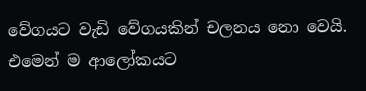වේගයට වැඩි වේගයකින් චලනය නො වෙයි. එමෙන් ම ආලෝකයට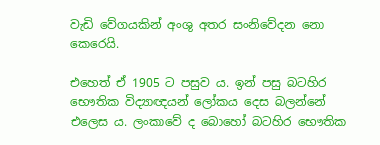වැඩි වේගයකින් අංශු අතර සංනිවේදන නො කෙරෙයි.

එහෙත් ඒ 1905 ට පසුව ය. ඉන් පසු බටහිර භෞතික විද්‍යාඥයන් ලෝකය දෙස බලන්නේ එලෙස ය. ලංකාවේ ද බොහෝ බටහිර භෞතික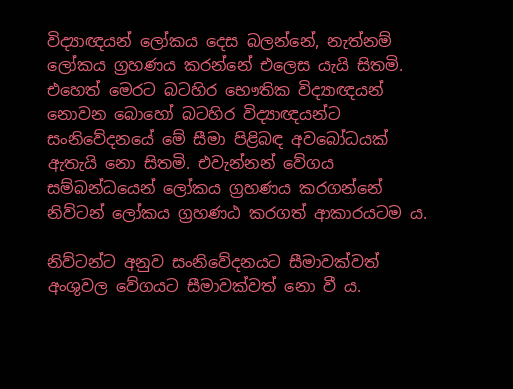විද්‍යාඥයන් ලෝකය දෙස බලන්නේ, නැත්නම් ලෝකය ග්‍රහණය කරන්නේ එලෙස යැයි සිතමි. එහෙත් මෙරට බටහිර භෞතික විද්‍යාඥයන් නොවන බොහෝ බටහිර විද්‍යාඥයන්ට සංනිවේදනයේ මේ සීමා පිළිබඳ අවබෝධයක් ඇතැයි නො සිතමි. එවැන්නන් වේගය සම්බන්ධයෙන් ලෝකය ග්‍රහණය කරගන්නේ නිව්ටන් ලෝකය ග්‍රහණඨ කරගත් ආකාරයටම ය.

නිව්ටන්ට අනුව සංනිවේදනයට සීමාවක්වත් අංශුවල වේගයට සීමාවක්වත් නො වී ය.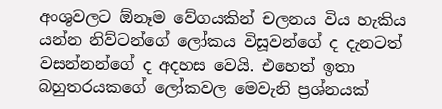අංශුවලට ඕනෑම වේගයකින් චලනය විය හැකිය යන්න නිව්ටන්ගේ ලෝකය විසූවන්ගේ ද දැනටත් වසන්නන්ගේ ද අදහස වෙයි. එහෙත් ඉතා බහුතරයකගේ ලෝකවල මෙවැනි ප්‍රශ්නයක්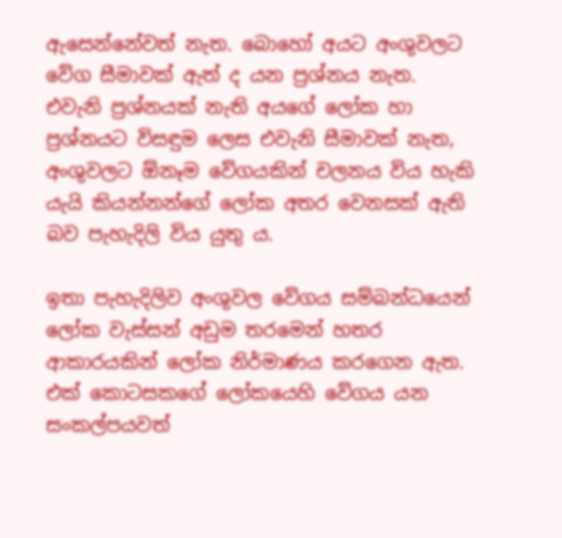ඇසෙන්නේවත් නැත. බොහෝ අයට අංශුවලට වේග සීමාවක් ඇත් ද යන ප්‍රශ්නය නැත. එවැනි ප්‍රශ්නයක් නැති අයගේ ලෝක හා ප්‍රශ්නයට විසඳුම ලෙස එවැනි සීමාවක් නැත, අංශුවලට ඕනෑම වේගයකින් චලනය විය හැකි යැයි කියන්නන්ගේ ලෝක අතර වෙනසක් ඇති බව පැහැදිලි විය යුතු ය.

ඉතා පැහැදිලිව අංශුවල වේගය සම්බන්ධයෙන් ලෝක වැස්සන් අඩුම තරමෙන් හතර ආකාරයකින් ලෝක නිර්මාණය කරගෙන ඇත. එක් කොටසකගේ ලෝකයෙහි වේගය යන සංකල්පයවත්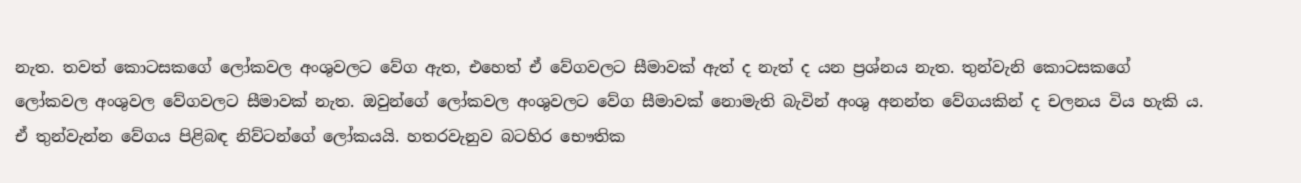නැත. තවත් කොටසකගේ ලෝකවල අංශුවලට වේග ඇත, එහෙත් ඒ වේගවලට සීමාවක් ඇත් ද නැත් ද යන ප්‍රශ්නය නැත. තුන්වැනි කොටසකගේ ලෝකවල අංශුවල වේගවලට සීමාවක් නැත. ඔවුන්ගේ ලෝකවල අංශුවලට වේග සීමාවක් නොමැති බැවින් අංශු අනන්ත වේගයකින් ද චලනය විය හැකි ය. ඒ තුන්වැන්න වේගය පිළිබඳ නිව්ටන්ගේ ලෝකයයි. හතරවැනුව බටහිර භෞතික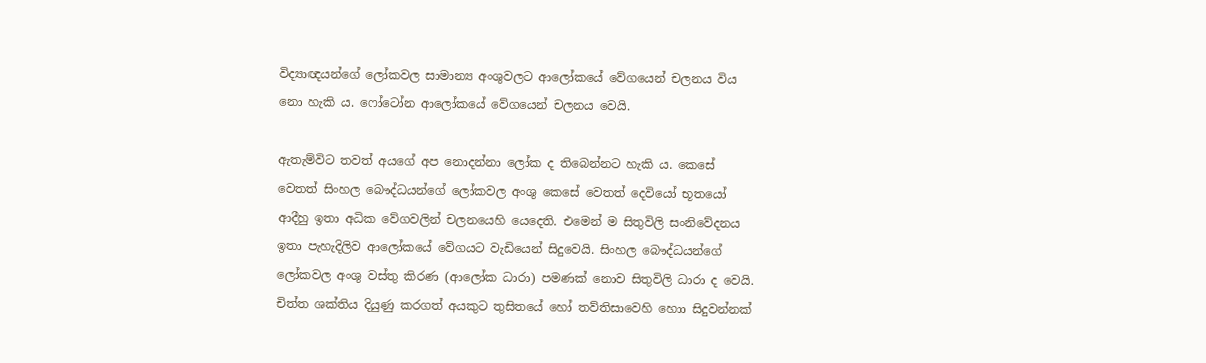විද්‍යාඥයන්ගේ ලෝකවල සාමාන්‍ය අංශුවලට ආලෝකයේ වේගයෙන් චලනය විය නො හැකි ය. ෆෝටෝන ආලෝකයේ වේගයෙන් චලනය වෙයි.

ඇතැම්විට තවත් අයගේ අප නොදන්නා ලෝක ද තිබෙන්නට හැකි ය. කෙසේ වෙතත් සිංහල බෞද්ධයන්ගේ ලෝකවල අංශු කෙසේ වෙතත් දෙවියෝ භූතයෝ ආදීහු ඉතා අධික වේගවලින් චලනයෙහි යෙදෙති. එමෙන් ම සිතුවිලි සංනිවේදනය ඉතා පැහැදිලිව ආලෝකයේ වේගයට වැඩියෙන් සිදුවෙයි. සිංහල බෞද්ධයන්ගේ ලෝකවල අංශු වස්තු කිරණ (ආලෝක ධාරා) පමණක් නොව සිතුවිලි ධාරා ද වෙයි. චිත්ත ශක්තිය දියුණු කරගත් අයකුට තුසිතයේ හෝ තව්තිසාවෙහි හොා සිදුවන්නක්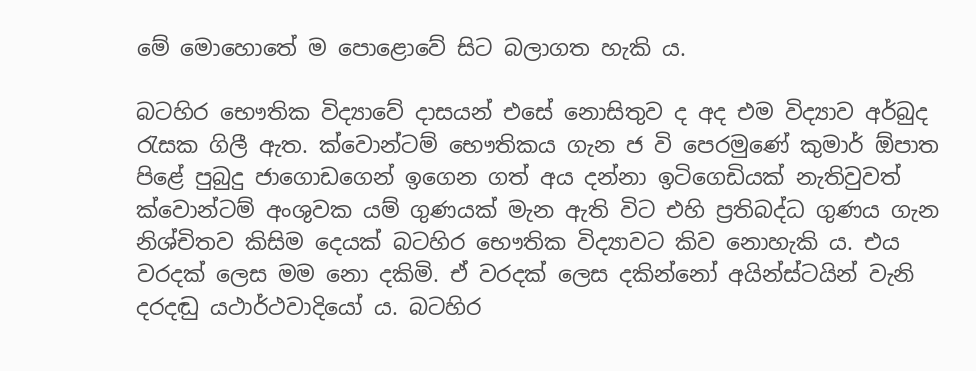මේ මොහොතේ ම පොළොවේ සිට බලාගත හැකි ය.

බටහිර භෞතික විද්‍යාවේ දාසයන් එසේ නොසිතුව ද අද එම විද්‍යාව අර්බුද රැසක ගිලී ඇත. ක්වොන්ටම් භෞතිකය ගැන ජ වි පෙරමුණේ කුමාර් ඕපාත පිළේ පුබුදු ජාගොඩගෙන් ඉගෙන ගත් අය දන්නා ඉටිගෙඩියක් නැතිවුවත් ක්වොන්ටම් අංශුවක යම් ගුණයක් මැන ඇති විට එහි ප්‍රතිබද්ධ ගුණය ගැන නිශ්චිතව කිසිම දෙයක් බටහිර භෞතික විද්‍යාවට කිව නොහැකි ය. එය වරදක් ලෙස මම නො දකිමි. ඒ වරදක් ලෙස දකින්නෝ අයින්ස්ටයින් වැනි දරදඬු යථාර්ථවාදියෝ ය. බටහිර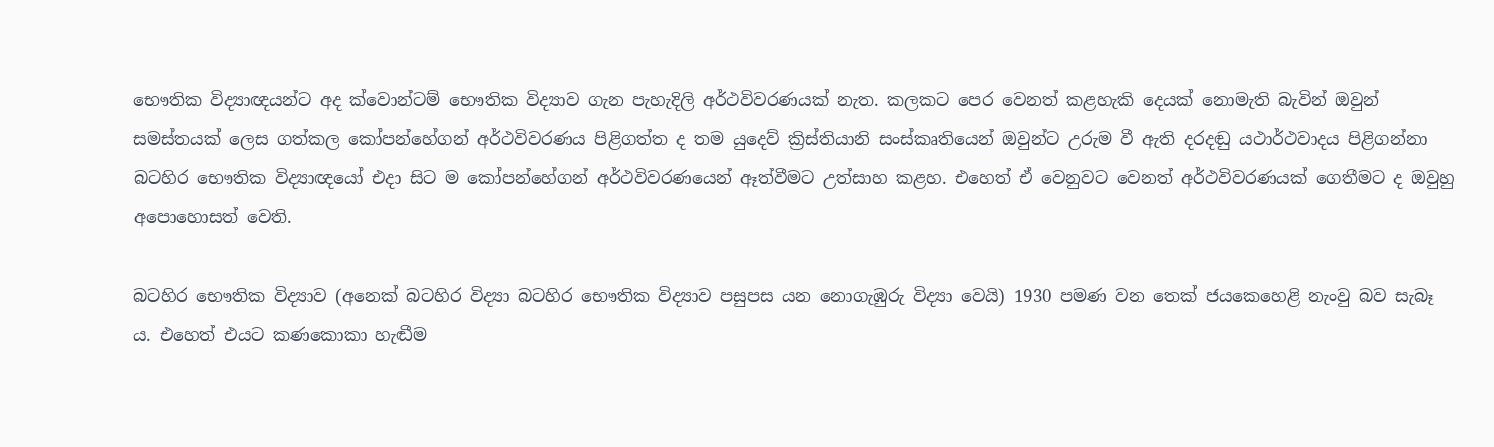භෞතික විද්‍යාඥයන්ට අද ක්වොන්ටම් භෞතික විද්‍යාව ගැන පැහැදිලි අර්ථවිවරණයක් නැත. කලකට පෙර වෙනත් කළහැකි දෙයක් නොමැති බැවින් ඔවුන් සමස්තයක් ලෙස ගත්කල කෝපන්හේගන් අර්ථවිවරණය පිළිගත්ත ද තම යුදෙව් ක්‍රිස්තියානි සංස්කෘතියෙන් ඔවුන්ට උරුම වී ඇති දරදඬු යථාර්ථවාදය පිළිගන්නා බටහිර භෞතික විද්‍යාඥයෝ එදා සිට ම කෝපන්හේගන් අර්ථවිවරණයෙන් ඈත්වීමට උත්සාහ කළහ. එහෙත් ඒ වෙනුවට වෙනත් අර්ථවිවරණයක් ගෙතීමට ද ඔවුහු අපොහොසත් වෙති.

බටහිර භෞතික විද්‍යාව (අනෙක් බටහිර විද්‍යා බටහිර භෞතික විද්‍යාව පසුපස යන නොගැඹුරු විද්‍යා වෙයි) 1930 පමණ වන තෙක් ජයකෙහෙළි නැංවු බව සැබෑ ය. එහෙත් එයට කණකොකා හැඬීම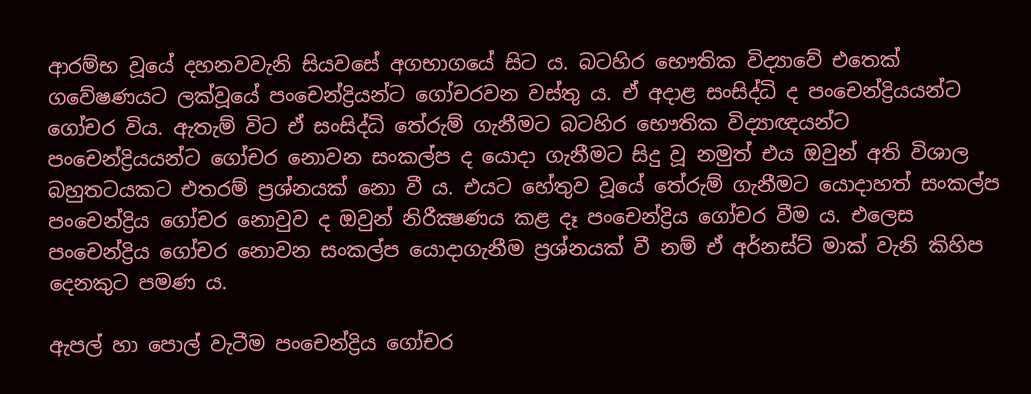ආරම්භ වූයේ දහනවවැනි සියවසේ අගභාගයේ සිට ය. බටහිර භෞතික විද්‍යාවේ එතෙක් ගවේෂණයට ලක්වූයේ පංචෙන්ද්‍රියන්ට ගෝචරවන වස්තු ය. ඒ අදාළ සංසිද්ධි ද පංචෙන්ද්‍රියයන්ට ගෝචර විය. ඇතැම් විට ඒ සංසිද්ධි තේරුම් ගැනීමට බටහිර භෞතික විද්‍යාඥයන්ට පංචෙන්ද්‍රියයන්ට ගෝචර නොවන සංකල්ප ද යොදා ගැනීමට සිදු වූ නමුත් එය ඔවුන් අති විශාල බහුතටයකට එතරම් ප්‍රශ්නයක් නො වී ය. එයට හේතුව වූයේ තේරුම් ගැනීමට යොදාහත් සංකල්ප පංචෙන්ද්‍රිය ගෝචර නොවුව ද ඔවුන් නිරීක්‍ෂණය කළ දෑ පංචෙන්ද්‍රිය ගෝචර වීම ය. එලෙස පංචෙන්ද්‍රිය ගෝචර නොවන සංකල්ප යොදාගැනීම ප්‍රශ්නයක් වී නම් ඒ අර්නස්ට් මාක් වැනි කිහිප දෙනකුට පමණ ය.

ඇපල් හා පොල් වැටීම පංචෙන්ද්‍රිය ගෝචර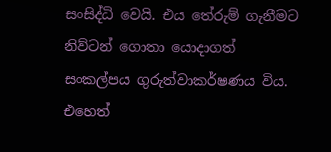සංසිද්ධි වෙයි. එය තේරුම් ගැනීමට නිව්ටන් ගොතා යොදාගත් සංකල්පය ගුරුත්වාකර්ෂණය විය. එහෙත්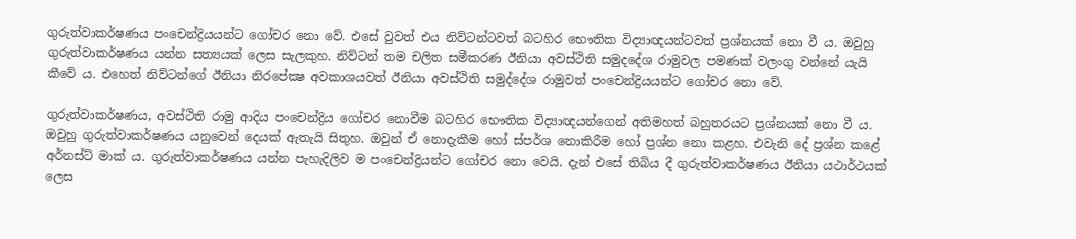ගුරුත්වාකර්ෂණය පංචෙන්ද්‍රියයන්ට ගෝචර නො වේ. එසේ වුවත් එය නිව්ටන්ටවත් බටහිර භෞතික විද්‍යාඥයන්ටවත් ප්‍රශ්නයක් නො වී ය. ඔවුහු ගුරුත්වාකර්ෂණය යන්න සත්‍යයක් ලෙස සැලකුහ. නිව්ටන් තම චලිත සමීකරණ ඊනියා අවස්ථිති සමුදදේශ රාමුවල පමණක් වලංගු වන්නේ යැයි කීවේ ය. එහෙත් නිව්ටන්ගේ ඊනියා නිරපේක්‍ෂ අවකාශයවත් ඊනියා අවස්ථිති සමුද්දේශ රාමුවත් පංචෙන්ද්‍රියයන්ට ගෝචර නො වේ.

ගුරුත්වාකර්ෂණය, අවස්ථිති රාමු ආදිය පංචෙන්ද්‍රිය ගෝචර නොවීම බටහිර භෞතික විද්‍යාඥයන්ගෙන් අතිමහත් බහුතරයට ප්‍රශ්නයක් නො වී ය. ඔවුහු ගුරුත්වාකර්ෂණය යනුවෙන් දෙයක් ඇතැයි සිතුහ. ඔවුන් ඒ නොදැකීම හෝ ස්පර්ශ නොකිරීම හෝ ප්‍රශ්න නො කළහ. එවැනි දේ ප්‍රශ්න කළේ අර්නස්ට් මාක් ය. ගුරුත්වාකර්ෂණය යන්න පැහැදිලිව ම පංචෙන්ද්‍රියන්ට ගෝචර නො වෙයි. දැන් එසේ තිබිය දී ගුරුත්වාකර්ෂණය ඊනියා යථාර්ථයක් ලෙස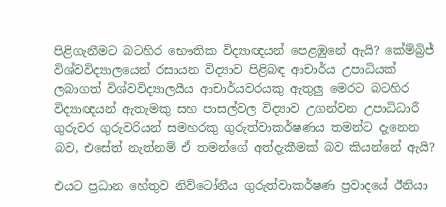පිළිගැනීමට බටහිර භෞතික විද්‍යාඥයන් පෙළඹුනේ ඇයි? කේම්බ්‍රිජ් විශ්වවිද්‍යාලයෙන් රසායන විද්‍යාව පිළිබඳ ආචාර්ය උපාධියක් ලබාගත් විශ්වවිද්‍යාලයීය ආචාර්යවරයකු ඇතුලු මෙරට බටහිර විද්‍යාඥයන් ඇතැමකු සහ පාසල්වල විද්‍යාව උගන්වන උපාධිධාරී ගුරුවර ගුරුවරියන් සමහරකු ගුරුත්වාකර්ෂණය තමන්ට දැනෙන බව, එසේත් නැත්නම් ඒ තමන්ගේ අත්දැකීමක් බව කියන්නේ ඇයි?

එයට ප්‍රධාන හේතුව නිව්ටෝනීය ගුරුත්වාකර්ෂණ ප්‍රවාදයේ ඊනියා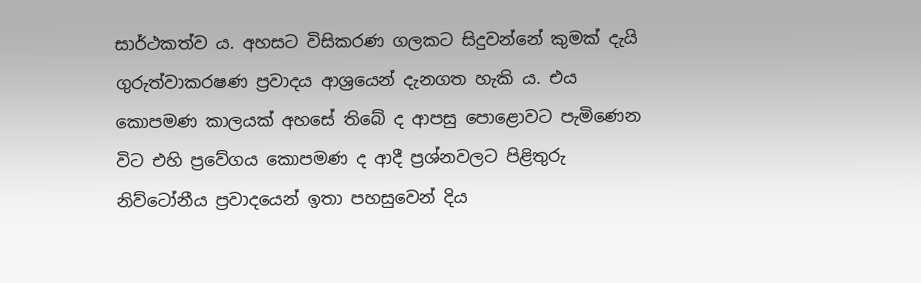සාර්ථකත්ව ය. අහසට විසිකරණ ගලකට සිදුවන්නේ කුමක් දැයි ගුරුත්වාකරෂණ ප්‍රවාදය ආශ්‍රයෙන් දැනගත හැකි ය. එය කොපමණ කාලයක් අහසේ තිබේ ද ආපසු පොළොවට පැමිණෙන විට එහි ප්‍රවේගය කොපමණ ද ආදී ප්‍රශ්නවලට පිළිතුරු නිව්ටෝනීය ප්‍රවාදයෙන් ඉතා පහසුවෙන් දිය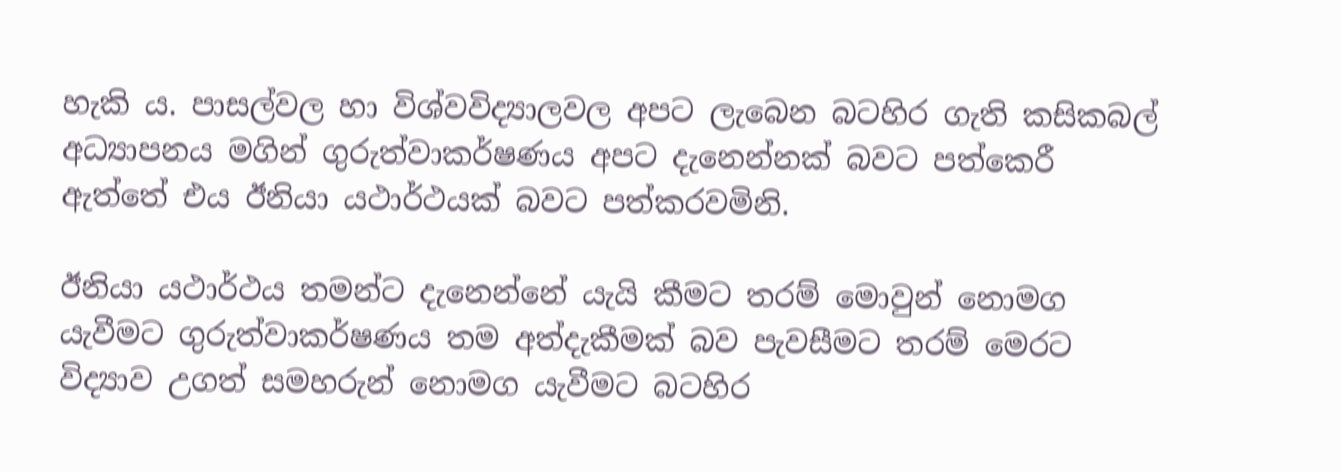හැකි ය. පාසල්වල හා විශ්වවිද්‍යාලවල අපට ලැබෙන බටහිර ගැති කසිකබල් අධ්‍යාපනය මගින් ගුරුත්වාකර්ෂණය අපට දැනෙන්නක් බවට පත්කෙරී ඇත්තේ එය ඊනියා යථාර්ථයක් බවට පත්කරවමිනි.

ඊනියා යථාර්ථය තමන්ට දැනෙන්නේ යැයි කීමට තරම් මොවුන් නොමග යැවීමට ගුරුත්වාකර්ෂණය තම අත්දැකීමක් බව පැවසීමට තරම් මෙරට විද්‍යාව උගත් සමහරුන් නොමග යැවීමට බටහිර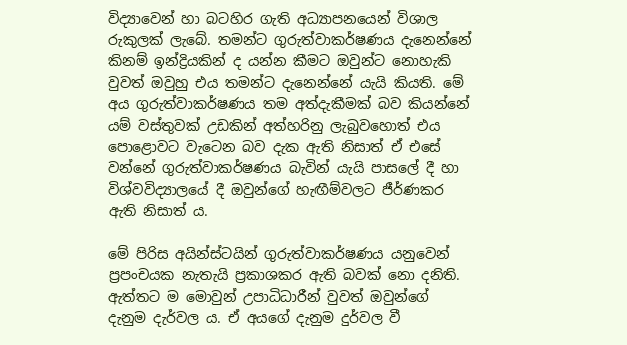විද්‍යාවෙන් හා බටහිර ගැති අධ්‍යාපනයෙන් විශාල රුකුලක් ලැබේ. තමන්ට ගුරුත්වාකර්ෂණය දැනෙන්නේ කිනම් ඉන්ද්‍රියකින් ද යන්න කීමට ඔවුන්ට නොහැකි වුවත් ඔවුහු එය තමන්ට දැනෙන්නේ යැයි කියති. මේ අය ගුරුත්වාකර්ෂණය තම අත්දැකීමක් බව කියන්නේ යම් වස්තුවක් උඩකින් අත්හරිනු ලැබුවහොත් එය පොළොවට වැටෙන බව දැක ඇති නිසාත් ඒ එසේ වන්නේ ගුරුත්වාකර්ෂණය බැවින් යැයි පාසලේ දී හා විශ්වවිද්‍යාලයේ දී ඔවුන්ගේ හැඟීම්වලට ජීර්ණකර ඇති නිසාත් ය.

මේ පිරිස අයින්ස්ටයින් ගුරුත්වාකර්ෂණය යනුවෙන් ප්‍රපංචයක නැතැයි ප්‍රකාශකර ඇති බවක් නො දනිති. ඇත්තට ම මොවුන් උපාධිධාරීන් වුවත් ඔවුන්ගේ දැනුම දැර්වල ය. ඒ අයගේ දැනුම දුර්වල වී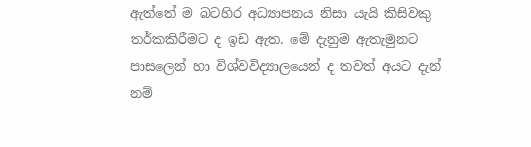ඇත්තේ ම බටහිර අධ්‍යාපනය නිසා යැයි කිසිවකු තර්කකිරීමට ද ඉඩ ඇත. මේ දැනුම ඇතැමුනට පාසලෙන් හා විශ්වවිද්‍යාලයෙන් ද තවත් අයට දැන් නම්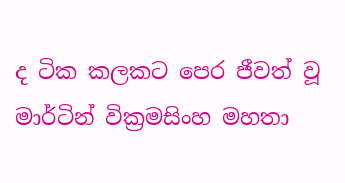ද ටික කලකට පෙර ජීවත් වූ මාර්ටින් වික්‍රමසිංහ මහතා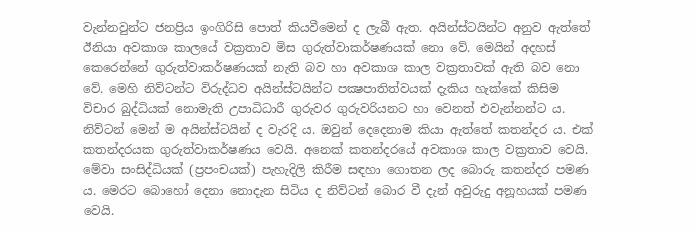වැන්නවුන්ට ජනප්‍රිය ඉංගිරිසි පොත් කියවීමෙන් ද ලැබී ඇත. අයින්ස්ටයින්ට අනුව ඇත්තේ ඊනියා අවකාශ කාලයේ වක්‍රතාව මිස ගුරුත්වාකර්ෂණයක් නො වේ. මෙයින් අදහස් කෙරෙන්නේ ගුරුත්වාකර්ෂණයක් නැති බව හා අවකාශ කාල වක්‍රතාවක් ඇති බව නො වේ. මෙහි නිව්ටන්ට විරුද්ධව අයින්ස්ටයින්ට පක්‍ෂපාතිත්වයක් දැකිය හැක්කේ කිසිම විචාර බුද්ධියක් නොමැති උපාධිධාරී ගුරුවර ගුරුවරියනට හා වෙනත් එවැන්නන්ට ය. නිව්ටන් මෙන් ම අයින්ස්ටයින් ද වැරදි ය. ඔවුන් දෙදෙනාම කියා ඇත්තේ කතන්දර ය. එක් කතන්දරයක ගුරුත්වාකර්ෂණය වෙයි. අනෙක් කතන්දරයේ අවකාශ කාල වක්‍රතාව වෙයි. මේවා සංසිද්ධියක් (ප්‍රපංචයක්) පැහැදිලි කිරීම සඳහා ගොතන ලද බොරු කතන්දර පමණ ය. මෙරට බොහෝ දෙනා නොදැන සිටිය ද නිව්ටන් බොර වී දැන් අවුරුදු අනූහයක් පමණ වෙයි.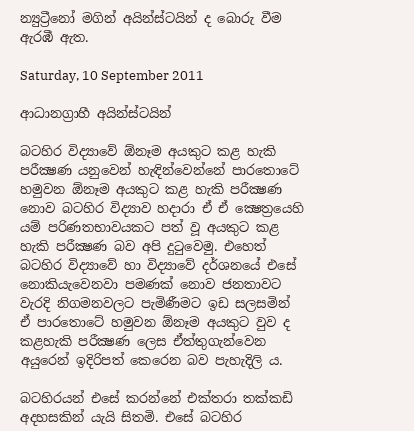න්‍යුට්‍රීනෝ මගින් අයින්ස්ටයින් ද බොරු වීම ඇරඹී ඇත.

Saturday, 10 September 2011

ආධානග්‍රාහී අයින්ස්ටයින්

බටහිර විද්‍යාවේ ඕනෑම අයකුට කළ හැකි පරීක්‍ෂණ යනුවෙන් හැඳින්වෙන්නේ පාරතොටේ හමුවන ඕනෑම අයකුට කළ හැකි පරීක්‍ෂණ නොව බටහිර විද්‍යාව හදාරා ඒ ඒ ක්‍ෂෙත්‍රයෙහි යම් පරිණතභාවයකට පත් වූ අයකුට කළ හැකි පරීක්‍ෂණ බව අපි දුටුවෙමු. එහෙත් බටහිර විද්‍යාවේ හා විද්‍යාවේ දර්ශනයේ එසේ නොකියැවෙනවා පමණක් නොව ජනතාවට වැරදි නිගමනවලට පැමිණීමට ඉඩ සලසමින් ඒ පාරතොටේ හමුවන ඕනෑම අයකුට වුව ද කළහැකි පරීක්‍ෂණ ලෙස ඒත්තුගැන්වෙන අයුරෙන් ඉදිරිපත් කෙරෙන බව පැහැදිලි ය.

බටහිරයන් එසේ කරන්නේ එක්තරා තක්කඩි අදහසකින් යැයි සිතමි. එසේ බටහිර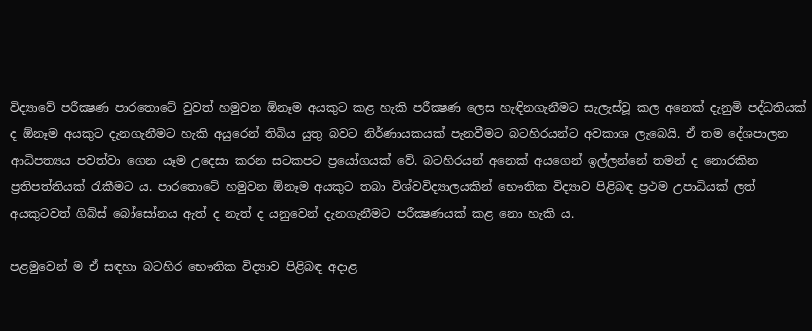විද්‍යාවේ පරීක්‍ෂණ පාරතොටේ වුවත් හමුවන ඕනෑම අයකුට කළ හැකි පරීක්‍ෂණ ලෙස හැඳිනගැනීමට සැලැස්වූ කල අනෙක් දැනුමි පද්ධතියක් ද ඕනෑම අයකුට දැනගැනීමට හැකි අයුරෙන් තිබිය යුතු බවට නිර්ණායකයක් පැනවීමට බටහිරයන්ට අවකාශ ලැබෙයි. ඒ තම දේශපාලන ආධිපත්‍යය පවත්වා ගෙන යෑම උදෙසා කරන සටකපට ප්‍රයෝගයක් වේ. බටහිරයන් අනෙක් අයගෙන් ඉල්ලන්නේ තමන් ද නොරකින ප්‍රතිපත්තියක් රැකීමට ය. පාරතොටේ හමුවන ඕනෑම අයකුට තබා විශ්වවිද්‍යාලයකින් භෞතික විද්‍යාව පිළිබඳ ප්‍රථම උපාධියක් ලත් අයකුටවත් ගිබ්ස් බෝසෝනය ඇත් ද නැත් ද යනුවෙන් දැනගැනීමට පරීක්‍ෂණයක් කළ නො හැකි ය.

පළමුවෙන් ම ඒ සඳහා බටහිර භෞතික විද්‍යාව පිළිබඳ අදාළ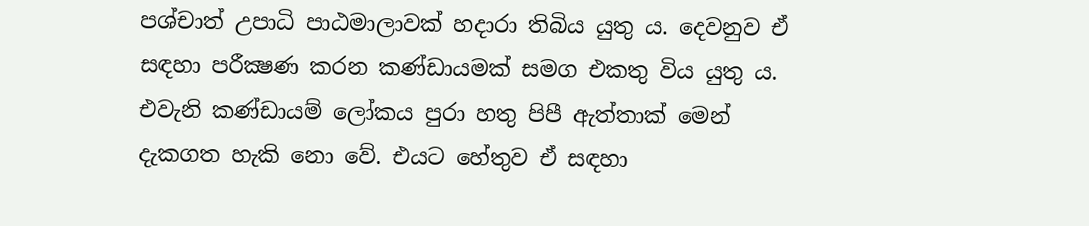පශ්චාත් උපාධි පාඨමාලාවක් හදාරා තිබිය යුතු ය. දෙවනුව ඒ සඳහා පරීක්‍ෂණ කරන කණ්ඩායමක් සමග එකතු විය යුතු ය. එවැනි කණ්ඩායම් ලෝකය පුරා හතු පිපී ඇත්තාක් මෙන් දැකගත හැකි නො වේ. එයට හේතුව ඒ සඳහා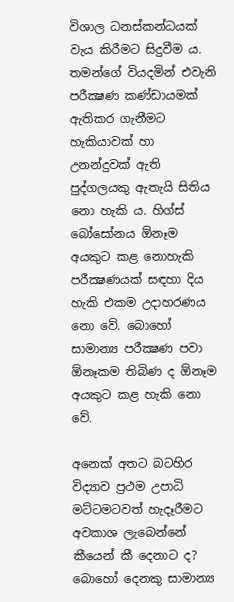විශාල ධනස්කන්ධයක් වැය කිරීමට සිදුවීම ය. තමන්ගේ වියදමින් එවැනි පරීක්‍ෂණ කණ්ඩායමක් ඇතිකර ගැනීමට හැකියාවක් හා උනන්දුවක් ඇති පුද්ගලයකු ඇතැයි සිතිය නො හැකි ය. හිග්ස් බෝසෝනය ඕනෑම අයකුට කළ නොහැකි පරීක්‍ෂණයක් සඳහා දිය හැකි එකම උදාහරණය නො වේ. බොහෝ සාමාන්‍ය පරීක්‍ෂණ පවා ඕනෑකම තිබිණ ද ඕනෑම අයකුට කළ හැකි නො වේ.

අනෙක් අතට බටහිර විද්‍යාව ප්‍රථම උපාධි මට්ටමටවත් හැදෑරීමට අවකාශ ලැබෙන්නේ කීයෙන් කී දෙනාට ද? බොහෝ දෙනකු සාමාන්‍ය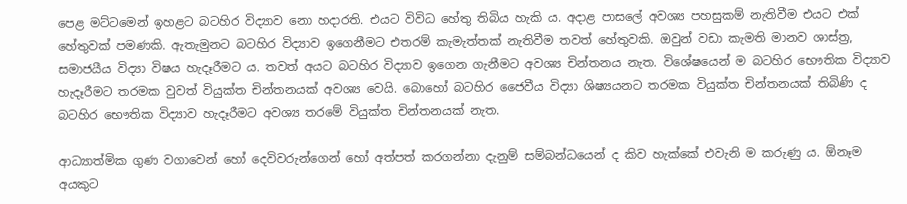පෙළ මට්ටමෙන් ඉහළට බටහිර විද්‍යාව නො හදාරති. එයට විවිධ හේතු තිබිය හැකි ය. අදාළ පාසලේ අවශ්‍ය පහසුකම් නැතිවීම එයට එක් හේතුවක් පමණකි. ඇතැමුනට බටහිර විද්‍යාව ඉගෙනීමට එතරම් කැමැත්තක් නැතිවීම තවත් හේතුවකි. ඔවුන් වඩා කැමති මානව ශාස්ත්‍ර, සමාජයීය විද්‍යා විෂය හැදෑරීමට ය. තවත් අයට බටහිර විද්‍යාව ඉගෙන ගැනීමට අවශ්‍ය චින්තනය නැත. විශේෂයෙන් ම බටහිර භෞතික විද්‍යාව හැදෑරීමට තරමක වුවත් වියුක්ත චින්තනයක් අවශ්‍ය වෙයි. බොහෝ බටහිර ජෛවීය විද්‍යා ශිෂ්‍යයනට තරමක වියුක්ත චින්තනයක් තිබිණි ද බටහිර භෞතික විද්‍යාව හැදෑරීමට අවශ්‍ය තරමේ වියුක්ත චින්තනයක් නැත.

ආධ්‍යාත්මික ගුණ වගාවෙන් හෝ දෙවිවරුන්ගෙන් හෝ අත්පත් කරගන්නා දැනුම් සම්බන්ධයෙන් ද කිව හැක්කේ එවැනි ම කරුණු ය. ඕනෑම අයකුට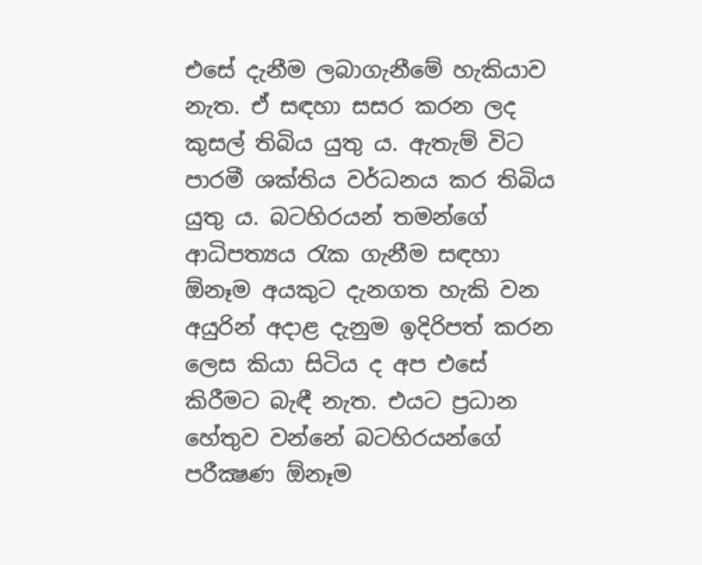එසේ දැනීම ලබාගැනීමේ හැකියාව නැත. ඒ සඳහා සසර කරන ලද කුසල් තිබිය යුතු ය. ඇතැම් විට පාරමී ශක්තිය වර්ධනය කර තිබිය යුතු ය. බටහිරයන් තමන්ගේ ආධිපත්‍යය රැක ගැනීම සඳහා ඕනෑම අයකුට දැනගත හැකි වන අයුරින් අදාළ දැනුම ඉදිරිපත් කරන ලෙස කියා සිටිය ද අප එසේ කිරීමට බැඳී නැත. එයට ප්‍රධාන හේතුව වන්නේ බටහිරයන්ගේ පරීක්‍ෂණ ඕනෑම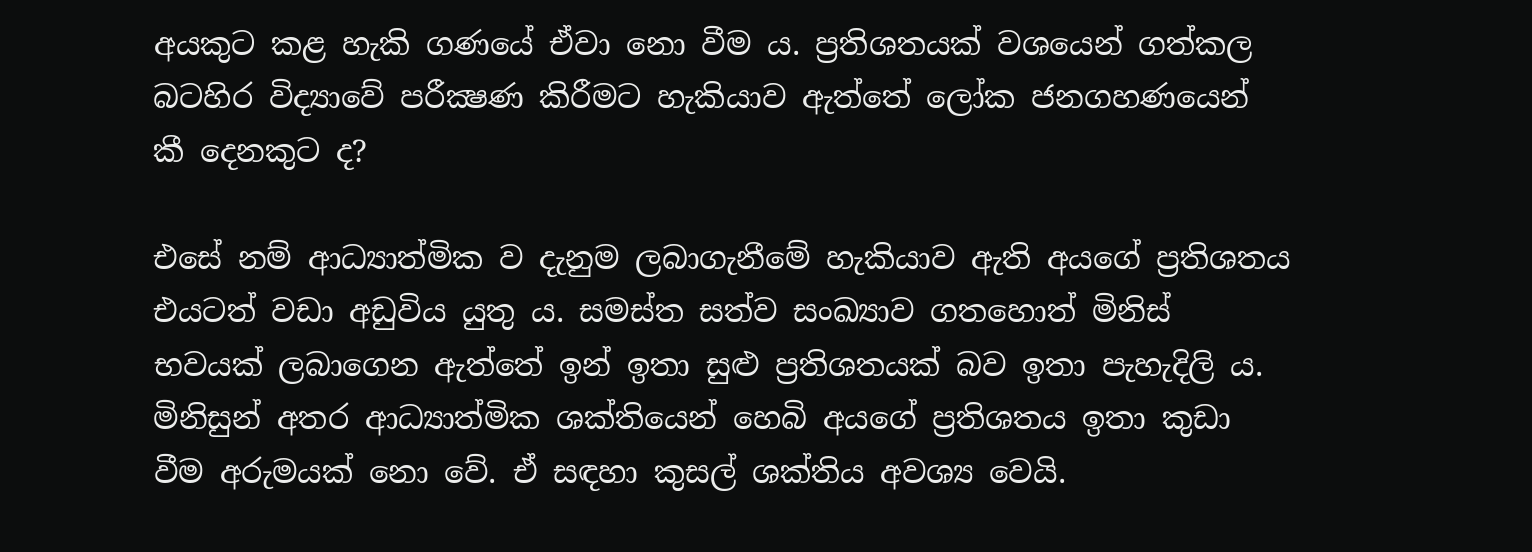අයකුට කළ හැකි ගණයේ ඒවා නො වීම ය. ප්‍රතිශතයක් වශයෙන් ගත්කල බටහිර විද්‍යාවේ පරීක්‍ෂණ කිරීමට හැකියාව ඇත්තේ ලෝක ජනගහණයෙන් කී දෙනකුට ද?

එසේ නම් ආධ්‍යාත්මික ව දැනුම ලබාගැනීමේ හැකියාව ඇති අයගේ ප්‍රතිශතය එයටත් වඩා අඩුවිය යුතු ය. සමස්ත සත්ව සංඛ්‍යාව ගතහොත් මිනිස් භවයක් ලබාගෙන ඇත්තේ ඉන් ඉතා සුළු ප්‍රතිශතයක් බව ඉතා පැහැදිලි ය. මිනිසුන් අතර ආධ්‍යාත්මික ශක්තියෙන් හෙබි අයගේ ප්‍රතිශතය ඉතා කුඩා වීම අරුමයක් නො වේ. ඒ සඳහා කුසල් ශක්තිය අවශ්‍ය වෙයි.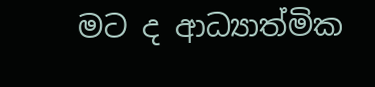මට ද ආධ්‍යාත්මික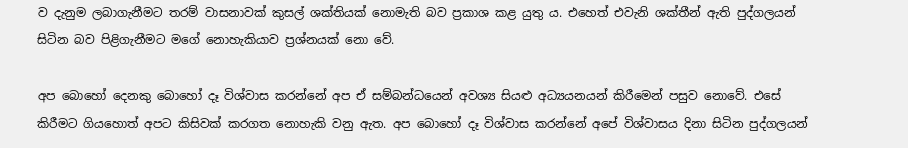ව දැනුම ලබාගැනීමට තරම් වාසනාවක් කුසල් ශක්තියක් නොමැති බව ප්‍රකාශ කළ යුතු ය. එහෙත් එවැනි ශක්තීන් ඇති පුද්ගලයන් සිටින බව පිළිගැනීමට මගේ නොහැකියාව ප්‍රශ්නයක් නො වේ.

අප බොහෝ දෙනකු බොහෝ දෑ විශ්වාස කරන්නේ අප ඒ සම්බන්ධයෙන් අවශ්‍ය සියළු අධ්‍යයනයන් කිරීමෙන් පසුව නොවේ. එසේ කිරීමට ගියහොත් අපට කිසිවක් කරගත නොහැකි වනු ඇත. අප බොහෝ දෑ විශ්වාස කරන්නේ අපේ විශ්වාසය දිනා සිටින පුද්ගලයන්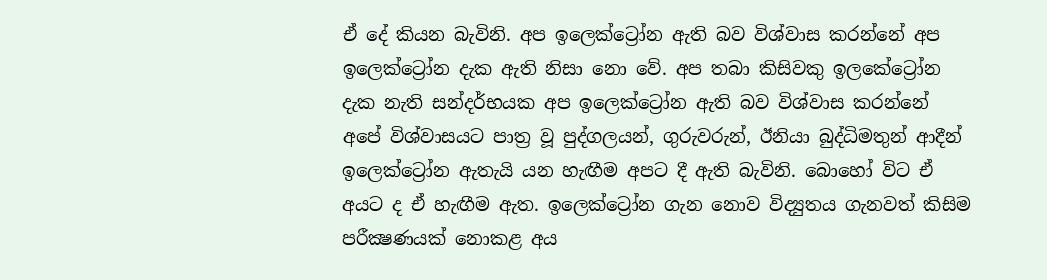ඒ දේ කියන බැවිනි. අප ඉලෙක්ට්‍රෝන ඇති බව විශ්වාස කරන්නේ අප ඉලෙක්ට්‍රෝන දැක ඇති නිසා නො වේ. අප තබා කිසිවකු ඉලකේට්‍රෝන දැක නැති සන්දර්භයක අප ඉලෙක්ට්‍රෝන ඇති බව විශ්වාස කරන්නේ අපේ විශ්වාසයට පාත්‍ර වූ පුද්ගලයන්, ගුරුවරුන්, ඊනියා බුද්ධිමතුන් ආදීන් ඉලෙක්ට්‍රෝන ඇතැයි යන හැඟීම අපට දී ඇති බැවිනි. බොහෝ විට ඒ අයට ද ඒ හැඟීම ඇත. ඉලෙක්ට්‍රෝන ගැන නොව විද්‍යුතය ගැනවත් කිසිම පරීක්‍ෂණයක් නොකළ අය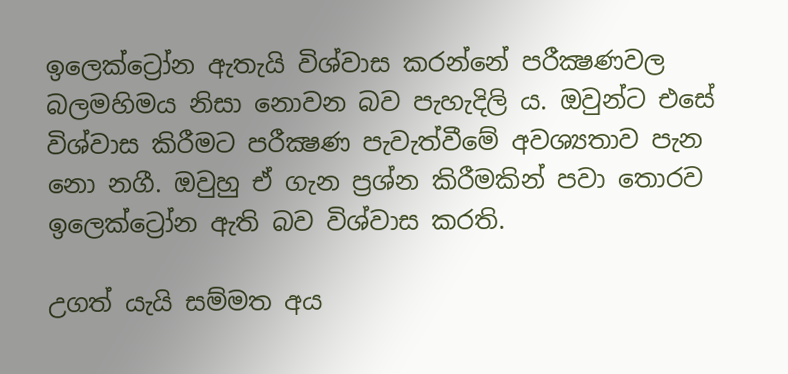ඉලෙක්ට්‍රෝන ඇතැයි විශ්වාස කරන්නේ පරීක්‍ෂණවල බලමහිමය නිසා නොවන බව පැහැදිලි ය. ඔවුන්ට එසේ විශ්වාස කිරීමට පරීක්‍ෂණ පැවැත්වීමේ අවශ්‍යතාව පැන නො නගී. ඔවුහු ඒ ගැන ප්‍රශ්න කිරීමකින් පවා තොරව ඉලෙක්ට්‍රෝන ඇති බව විශ්වාස කරති.

උගත් යැයි සම්මත අය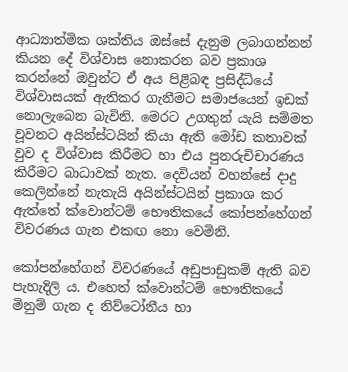ආධ්‍යාත්මික ශක්තිය ඔස්සේ දැනුම ලබාගන්නන් කියන දේ විශ්වාස නොකරන බව ප්‍රකාශ කරන්නේ ඔවුන්ට ඒ අය පිළිබඳ ප්‍රසිද්ධියේ විශ්වාසයක් ඇතිකර ගැනීමට සමාජයෙන් ඉඩක් නොලැබෙන බැවිනි. මෙරට උගතුන් යැයි සම්මත වූවනට අයින්ස්ටයින් කියා ඇති මෝඩ කතාවක් වුව ද විශ්වාස කිරීමට හා එය පුනරුචිචාරණය කිරීමට බාධාවක් නැත. දෙවියන් වහන්සේ දාදු කෙලින්නේ නැතැයි අයින්ස්ටයින් ප්‍රකාශ කර ඇත්තේ ක්වොන්ටම් භෞතිකයේ කෝපන්හේගන් විවරණය ගැන එකඟ නො වෙමිනි.

කෝපන්හේගන් විවරණයේ අඩුපාඩුකම් ඇති බව පැහැදිලි ය. එහෙත් ක්වොන්ටම් භෞතිකයේ මිනුම් ගැන ද නිව්ටෝනීය හා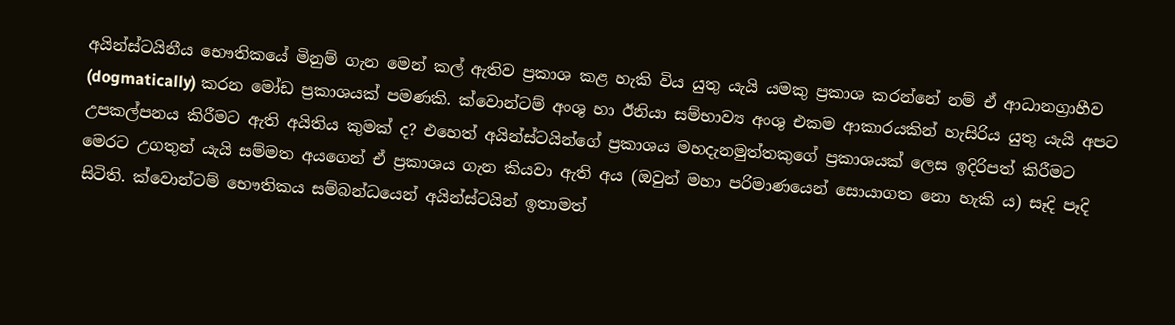අයින්ස්ටයිනීය භෞතිකයේ මිනුම් ගැන මෙන් කල් ඇතිව ප්‍රකාශ කළ හැකි විය යුතු යැයි යමකු ප්‍රකාශ කරන්නේ නම් ඒ ආධානග්‍රාහීව (dogmatically) කරන මෝඩ ප්‍රකාශයක් පමණකි. ක්වොන්ටම් අංශු හා ඊනියා සම්භාව්‍ය අංශු එකම ආකාරයකින් හැසිරිය යුතු යැයි අපට උපකල්පනය කිරීමට ඇති අයිතිය කුමක් ද? එහෙත් අයින්ස්ටයින්ගේ ප්‍රකාශය මහදැනමුත්තකුගේ ප්‍රකාශයක් ලෙස ඉදිරිපත් කිරීමට මෙරට උගතුන් යැයි සම්මත අයගෙන් ඒ ප්‍රකාශය ගැන කියවා ඇති අය (ඔවුන් මහා පරිමාණයෙන් සොයාගත නො හැකි ය) සෑදි පෑදි සිටිති. ක්වොන්ටම් භෞතිකය සම්බන්ධයෙන් අයින්ස්ටයින් ඉතාමත්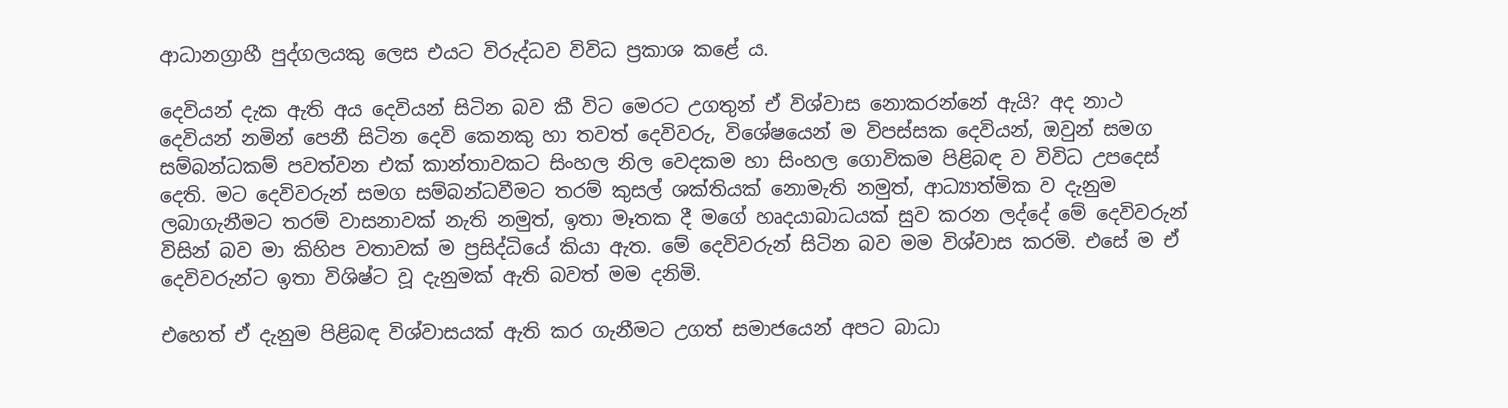ආධානග්‍රාහී පුද්ගලයකු ලෙස එයට විරුද්ධව විවිධ ප්‍රකාශ කළේ ය.

දෙවියන් දැක ඇති අය දෙවියන් සිටින බව කී විට මෙරට උගතුන් ඒ විශ්වාස නොකරන්නේ ඇයි? අද නාථ දෙවියන් නමින් පෙනී සිටින දෙවි කෙනකු හා තවත් දෙවිවරු, විශේෂයෙන් ම විපස්සක දෙවියන්, ඔවුන් සමග සම්බන්ධකම් පවත්වන එක් කාන්තාවකට සිංහල නිල වෙදකම හා සිංහල ගොවිකම පිළිබඳ ව විවිධ උපදෙස් දෙති. මට දෙවිවරුන් සමග සම්බන්ධවීමට තරම් කුසල් ශක්තියක් නොමැති නමුත්, ආධ්‍යාත්මික ව දැනුම ලබාගැනීමට තරම් වාසනාවක් නැති නමුත්, ඉතා මෑතක දී මගේ හෘදයාබාධයක් සුව කරන ලද්දේ මේ දෙවිවරුන් විසින් බව මා කිහිප වතාවක් ම ප්‍රසිද්ධියේ කියා ඇත. මේ දෙවිවරුන් සිටින බව මම විශ්වාස කරමි. එසේ ම ඒ දෙවිවරුන්ට ඉතා විශිෂ්ට වූ දැනුමක් ඇති බවත් මම දනිමි.

එහෙත් ඒ දැනුම පිළිබඳ විශ්වාසයක් ඇති කර ගැනීමට උගත් සමාජයෙන් අපට බාධා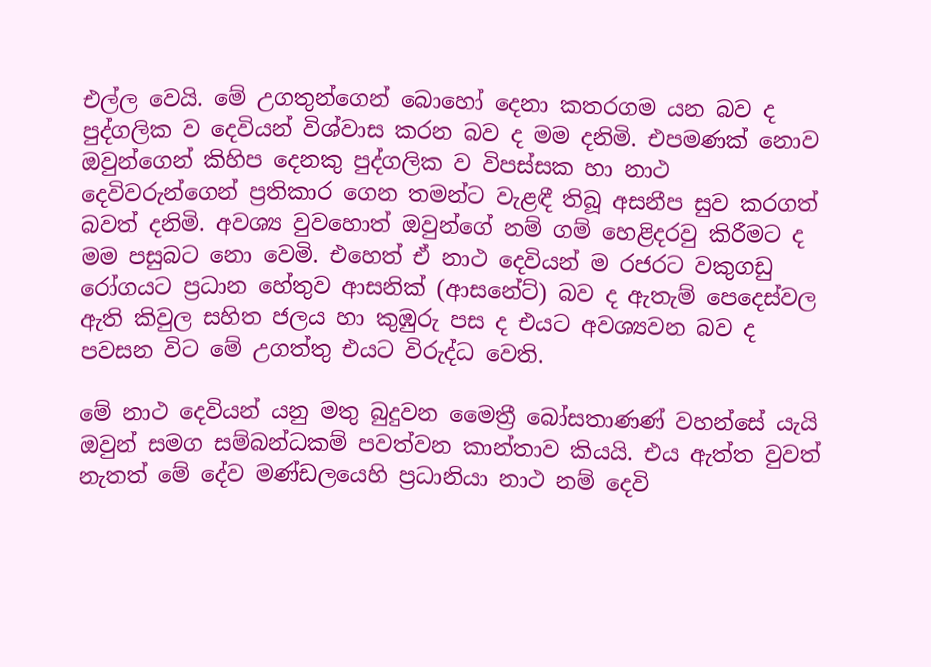එල්ල වෙයි. මේ උගතුන්ගෙන් බොහෝ දෙනා කතරගම යන බව ද පුද්ගලික ව දෙවියන් විශ්වාස කරන බව ද මම දනිමි. එපමණක් නොව ඔවුන්ගෙන් කිහිප දෙනකු පුද්ගලික ව විපස්සක හා නාථ දෙවිවරුන්ගෙන් ප්‍රතිකාර ගෙන තමන්ට වැළඳී තිබූ අසනීප සුව කරගත් බවත් දනිමි. අවශ්‍ය වුවහොත් ඔවුන්ගේ නම් ගම් හෙළිදරවු කිරීමට ද මම පසුබට නො වෙමි. එහෙත් ඒ නාථ දෙවියන් ම රජරට වකුගඩු රෝගයට ප්‍රධාන හේතුව ආසනික් (ආසනේට්) බව ද ඇතැම් පෙදෙස්වල ඇති කිවුල සහිත ජලය හා කුඹුරු පස ද එයට අවශ්‍යවන බව ද පවසන විට මේ උගත්තු එයට විරුද්ධ වෙති.

මේ නාථ දෙවියන් යනු මතු බුදුවන මෛත්‍රී බෝසතාණණ් වහන්සේ යැයි ඔවුන් සමග සම්බන්ධකම් පවත්වන කාන්තාව කියයි. එය ඇත්ත වුවත් නැතත් මේ දේව මණ්ඩලයෙහි ප්‍රධානියා නාථ නම් දෙවි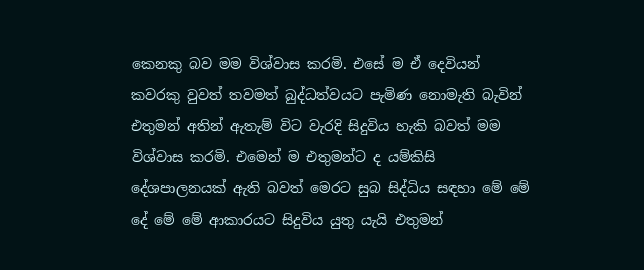කෙනකු බව මම විශ්වාස කරමි. එසේ ම ඒ දෙවියන් කවරකු වුවත් තවමත් බුද්ධත්වයට පැමිණ නොමැති බැවින් එතුමන් අතින් ඇතැම් විට වැරදි සිදුවිය හැකි බවත් මම විශ්වාස කරමි. එමෙන් ම එතුමන්ට ද යම්කිසි දේශපාලනයක් ඇති බවත් මෙරට සුබ සිද්ධිය සඳහා මේ මේ දේ මේ මේ ආකාරයට සිදුවිය යුතු යැයි එතුමන්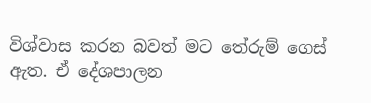විශ්වාස කරන බවත් මට තේරුම් ගෙස් ඇත. ඒ දේශපාලන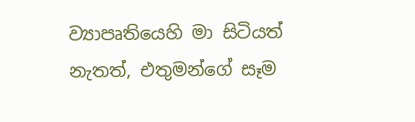ව්‍යාපෘතියෙහි මා සිටියත් නැතත්, එතුමන්ගේ සෑම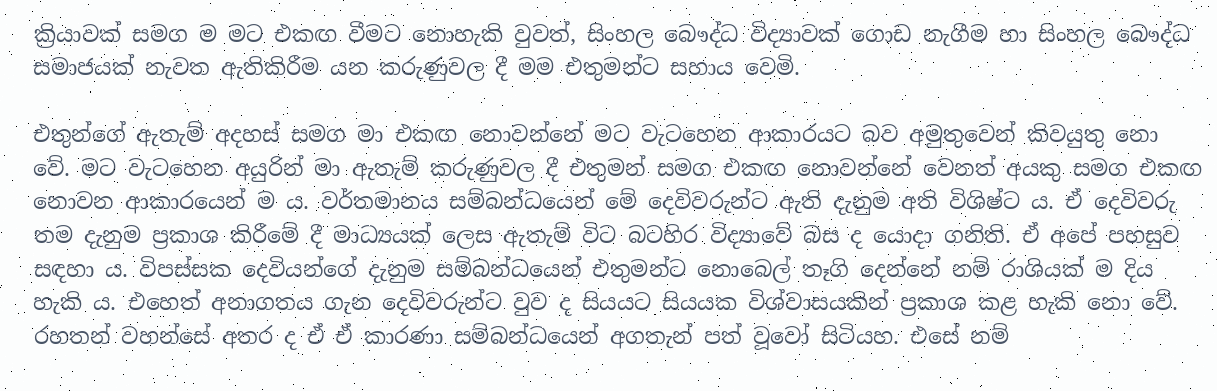ක්‍රියාවක් සමග ම මට එකඟ වීමට නොහැකි වුවත්, සිංහල බෞද්ධ විද්‍යාවක් ගොඩ නැගීම හා සිංහල බෞද්ධ සමාජයක් නැවත ඇතිකිරීම යන කරුණුවල දී මම එතුමන්ට සහාය වෙමි.

එතුන්ගේ ඇතැම් අදහස් සමග මා එකඟ නොවන්නේ මට වැටහෙන ආකාරයට බව අමුතුවෙන් කිවයුතු නො වේ. මට වැටහෙන අයුරින් මා ඇතැම් කරුණුවල දී එතුමන් සමග එකඟ නොවන්නේ වෙනත් අයකු සමග එකඟ නොවන ආකාරයෙන් ම ය. වර්තමානය සම්බන්ධයෙන් මේ දෙවිවරුන්ට ඇති දැනුම අති විශිෂ්ට ය. ඒ දෙවිවරු තම දැනුම ප්‍රකාශ කිරීමේ දී මාධ්‍යයක් ලෙස ඇතැම් විට බටහිර විද්‍යාවේ බස ද යොදා ගනිති. ඒ අපේ පහසුව සඳහා ය. විපස්සක දෙවියන්ගේ දැනුම සම්බන්ධයෙන් එතුමන්ට නොබෙල් තෑගි දෙන්නේ නම් රාශියක් ම දිය හැකි ය. එහෙත් අනාගතය ගැන දෙවිවරුන්ට වුව ද සියයට සියයක විශ්වාසයකින් ප්‍රකාශ කළ හැකි නො වේ. රහතන් වහන්සේ අතර ද ඒ ඒ කාරණා සම්බන්ධයෙන් අගතැන් පත් වූවෝ සිටියහ. එසේ නම්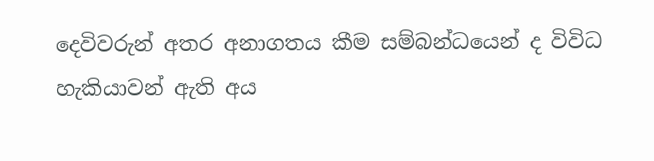දෙවිවරුන් අතර අනාගතය කීම සම්බන්ධයෙන් ද විවිධ හැකියාවන් ඇති අය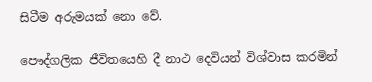සිටීම අරුමයක් නො වේ.

පෞද්ගලික ජීවිතයෙහි දී නාථ දෙවියන් විශ්වාස කරමින්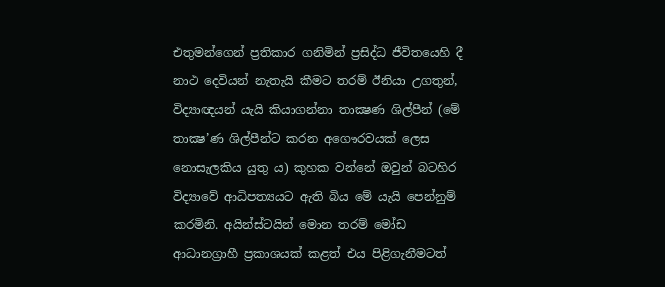එතුමන්ගෙන් ප්‍රතිකාර ගනිමින් ප්‍රසිද්ධ ජීවිතයෙහි දී නාථ දෙවියන් නැතැයි කීමට තරම් ඊනියා උගතුන්, විද්‍යාඥයන් යැයි කියාගන්නා තාක්‍ෂණ ශිල්පීන් (මේ තාක්‍ෂ’ණ ශිල්පීන්ට කරන අගෞරවයක් ලෙස නොසැලකිය යුතු ය) කුහක වන්නේ ඔවුන් බටහිර විද්‍යාවේ ආධිපත්‍යයට ඇති බිය මේ යැයි පෙන්නුම් කරමිනි. අයින්ස්ටයින් මොන තරම් මෝඩ ආධානග්‍රාහී ප්‍රකාශයක් කළත් එය පිළිගැනීමටත්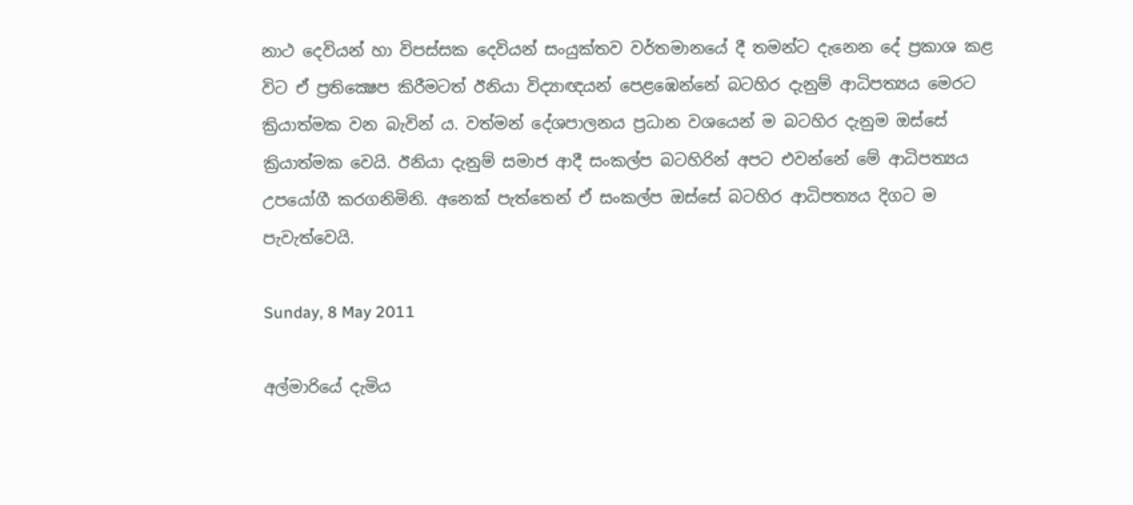නාථ දෙවියන් හා විපස්සක දෙවියන් සංයුක්තව වර්තමානයේ දී තමන්ට දැනෙන දේ ප්‍රකාශ කළ විට ඒ ප්‍රතික්‍ෂෙප කිරීමටත් ඊනියා විද්‍යාඥයන් පෙළඹෙන්නේ බටහිර දැනුම් ආධිපත්‍යය මෙරට ක්‍රියාත්මක වන බැවින් ය. වත්මන් දේශපාලනය ප්‍රධාන වශයෙන් ම බටහිර දැනුම ඔස්සේ ක්‍රියාත්මක වෙයි. ඊනියා දැනුම් සමාජ ආදී සංකල්ප බටහිරින් අපට එවන්නේ මේ ආධිපත්‍යය උපයෝගී කරගනිමිනි. අනෙක් පැත්තෙන් ඒ සංකල්ප ඔස්සේ බටහිර ආධිපත්‍යය දිගට ම පැවැත්වෙයි.

Sunday, 8 May 2011

අල්මාරියේ දැමිය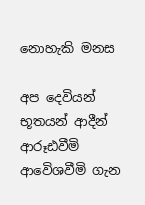නොහැකි මනස

අප දෙවියන් භූතයන් ආදීන් ආරූඪවීමි ආවෙිශවීමි ගැන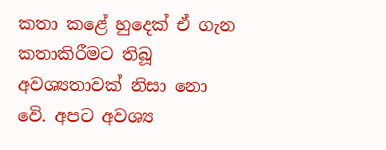කතා කළේ හුදෙක් ඒ ගැන කතාකිරීමට තිබූ අවශ්‍යතාවක් නිසා නො වෙි. අපට අවශ්‍ය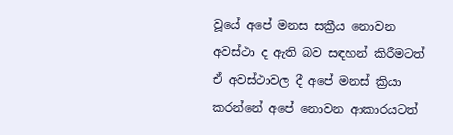වූයේ අපේ මනස සක්‍රීය නොවන අවස්ථා ද ඇති බව සඳහන් කිරීමටත් ඒ අවස්ථාවල දී අපේ මනස් ක්‍රියා කරන්නේ අපේ නොවන ආකාරයටත්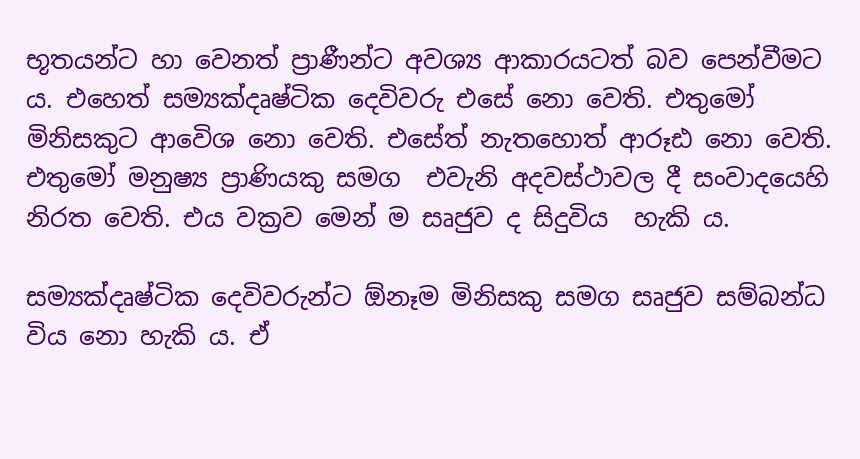භූතයන්ට හා වෙනත් ප්‍රාණීන්ට අවශ්‍ය ආකාරයටත් බව පෙන්වීමට ය. එහෙත් සම්‍යක්දෘෂ්ටික දෙවිවරු එසේ නො වෙති. එතුමෝ මිනිසකුට ආවෙිශ නො වෙති. එසේත් නැතහොත් ආරූඪ නො වෙති. එතුමෝ මනුෂ්‍ය ප්‍රාණියකු සමග  එවැනි අදවස්ථාවල දී සංවාදයෙහි නිරත වෙති. එය වක්‍රව මෙන් ම සෘජුව ද සිදුවිය  හැකි ය.

සම්‍යක්දෘෂ්ටික දෙවිවරුන්ට ඕනෑම මිනිසකු සමග සෘජුව සම්බන්ධ විය නො හැකි ය. ඒ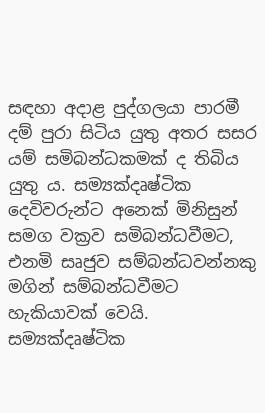සඳහා අදාළ පුද්ගලයා පාරමී දම් පුරා සිටිය යුතු අතර සසර යම් සමිබන්ධකමක් ද තිබිය යුතු ය. සම්‍යක්දෘෂ්ටික දෙවිවරුන්ට අනෙක් මිනිසුන් සමග වක්‍රව සමිබන්ධවීමට, එනමි සෘජුව සම්බන්ධවන්නකු මගින් සම්බන්ධවීමට හැකියාවක් වෙයි. සම්‍යක්දෘෂ්ටික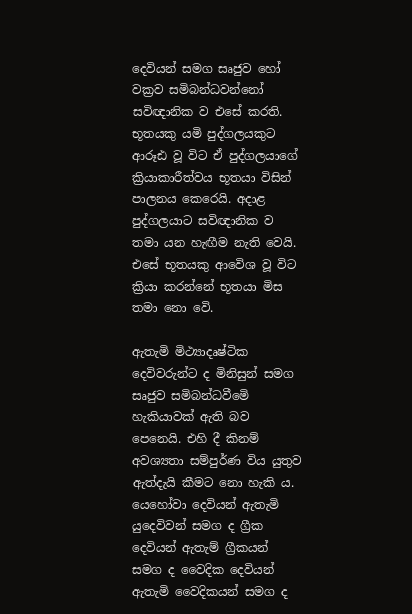දෙවියන් සමග සෘජුව හෝ වක්‍රව සමිබන්ධවන්නෝ සවිඥානික ව එසේ කරති. භූතයකු යමි පුද්ගලයකුට ආරූඪ වූ විට ඒ පුද්ගලයාගේ ක්‍රියාකාරීත්වය භූතයා විසින් පාලනය කෙරෙයි. අදාළ පුද්ගලයාට සවිඥානික ව තමා යන හැඟීම නැති වෙයි. එසේ භූතයකු ආවෙිශ වූ විට ක්‍රියා කරන්නේ භූතයා මිස තමා නො වෙි.

ඇතැමි මිථ්‍යාදෘෂ්ටික දෙවිවරුන්ට ද මිනිසුන් සමග සෘජුව සමිබන්ධවීමෙි හැකියාවක් ඇති බව පෙනෙයි. එහි දී කිනම් අවශ්‍යතා සම්පුර්ණ විය යුතුව ඇත්දැයි කීමට නො හැකි ය. යෙහෝවා දෙවියන් ඇතැමි යුදෙවිවන් සමග ද ග්‍රීක දෙවියන් ඇතැම් ග්‍රීකයන් සමග ද වෛදික දෙවියන් ඇතැමි වෛදිකයන් සමග ද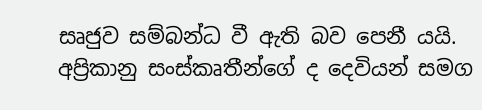සෘජුව සම්බන්ධ වී ඇති බව පෙනී යයි. අප්‍රිකානු සංස්කෘතීන්ගේ ද දෙවියන් සමග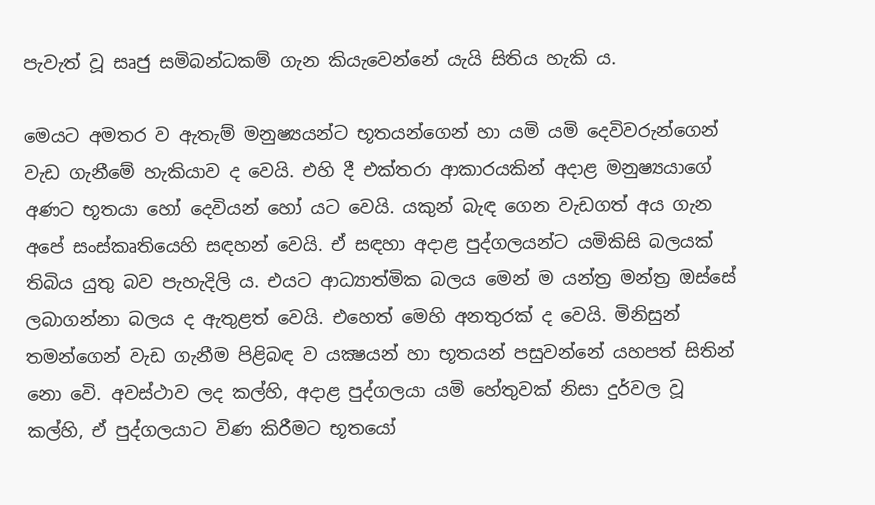පැවැත් වූ සෘජු සමිබන්ධකම් ගැන කියැවෙන්නේ යැයි සිතිය හැකි ය.

මෙයට අමතර ව ඇතැම් මනුෂ්‍යයන්ට භූතයන්ගෙන් හා යමි යමි දෙවිවරුන්ගෙන් වැඩ ගැනීමේ හැකියාව ද වෙයි. එහි දී එක්තරා ආකාරයකින් අදාළ මනුෂ්‍යයාගේ අණට භූතයා හෝ දෙවියන් හෝ යට වෙයි. යකුන් බැඳ ගෙන වැඩගත් අය ගැන අපේ සංස්කෘතියෙහි සඳහන් වෙයි. ඒ සඳහා අදාළ පුද්ගලයන්ට යමිකිසි බලයක් තිබිය යුතු බව පැහැදිලි ය. එයට ආධ්‍යාත්මික බලය මෙන් ම යන්ත්‍ර මන්ත්‍ර ඔස්සේ ලබාගන්නා බලය ද ඇතුළත් වෙයි. එහෙත් මෙහි අනතුරක් ද වෙයි. මිනිසුන් තමන්ගෙන් වැඩ ගැනීම පිළිබඳ ව යක්‍ෂයන් හා භූතයන් පසුවන්නේ යහපත් සිතින් නො වෙි. අවස්ථාව ලද කල්හි, අදාළ පුද්ගලයා යමි හේතුවක් නිසා දුර්වල වූ කල්හි, ඒ පුද්ගලයාට විණ කිරීමට භූතයෝ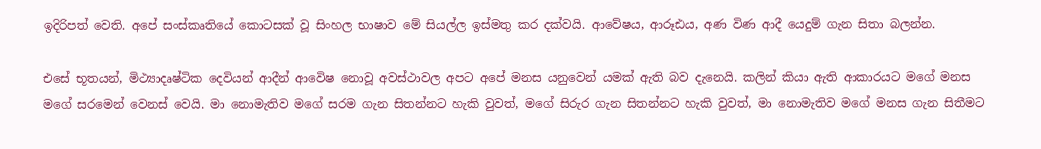ඉදිරිපත් වෙති. අපේ සංස්කෘතියේ කොටසක් වූ සිංහල භාෂාව මේ සියල්ල ඉස්මතු කර දක්වයි. ආවේෂය, ආරූඪය, අණ විණ ආදී යෙදුම් ගැන සිතා බලන්න.

එසේ භූතයන්, මිථ්‍යාදෘෂ්ටික දෙවියන් ආදීන් ආවෙිෂ නොවූ අවස්ථාවල අපට අපේ මනස යනුවෙන් යමක් ඇති බව දැනෙයි. කලින් කියා ඇති ආකාරයට මගේ මනස මගේ සරමෙන් වෙනස් වෙයි. මා නොමැතිව මගේ සරම ගැන සිතන්නට හැකි වුවත්, මගේ සිරුර ගැන සිතන්නට හැකි වුවත්, මා නොමැතිව මගේ මනස ගැන සිතීමට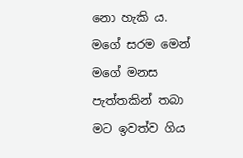නො හැකි ය. මගේ සරම මෙන් මගේ මනස පැත්තකින් තබා මට ඉවත්ව ගිය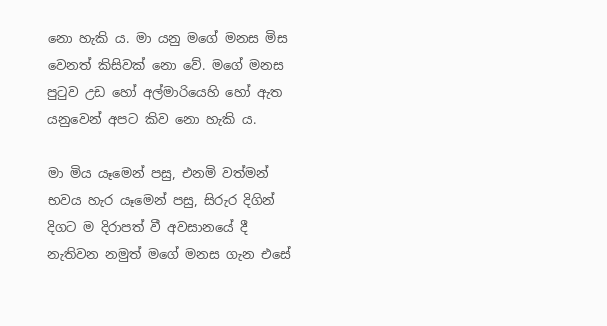නො හැකි ය. මා යනු මගේ මනස මිස වෙනත් කිසිවක් නො වේ. මගේ මනස පුටුව උඩ හෝ අල්මාරියෙහි හෝ ඇත යනුවෙන් අපට කිව නො හැකි ය.

මා මිය යෑමෙන් පසු, එනමි වත්මන් භවය හැර යෑමෙන් පසු, සිරුර දිගින් දිගට ම දිරාපත් වී අවසානයේ දී නැතිවන නමුත් මගේ මනස ගැන එසේ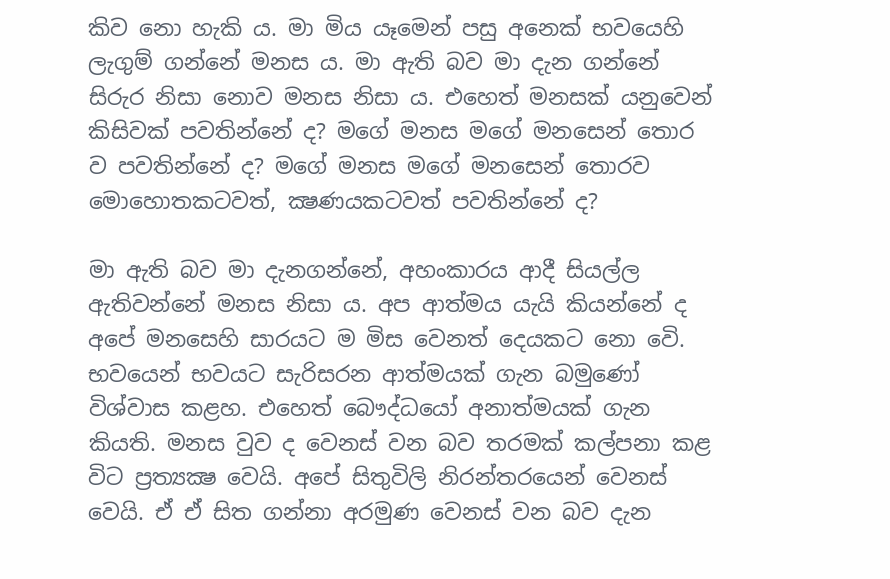කිව නො හැකි ය. මා මිය යෑමෙන් පසු අනෙක් භවයෙහි ලැගුම් ගන්නේ මනස ය. මා ඇති බව මා දැන ගන්නේ සිරුර නිසා නොව මනස නිසා ය. එහෙත් මනසක් යනුවෙන් කිසිවක් පවතින්නේ ද? මගේ මනස මගේ මනසෙන් තොර ව පවතින්නේ ද? මගේ මනස මගේ මනසෙන් තොරව මොහොතකටවත්, ක්‍ෂණයකටවත් පවතින්නේ ද?

මා ඇති බව මා දැනගන්නේ, අහංකාරය ආදී සියල්ල ඇතිවන්නේ මනස නිසා ය. අප ආත්මය යැයි කියන්නේ ද අපේ මනසෙහි සාරයට ම මිස වෙනත් දෙයකට නො වෙි. භවයෙන් භවයට සැරිසරන ආත්මයක් ගැන බමුණෝ විශ්වාස කළහ. එහෙත් බෞද්ධයෝ අනාත්මයක් ගැන කියති. මනස වුව ද වෙනස් වන බව තරමක් කල්පනා කළ විට ප්‍රත්‍යක්‍ෂ වෙයි. අපේ සිතුවිලි නිරන්තරයෙන් වෙනස් වෙයි. ඒ ඒ සිත ගන්නා අරමුණ වෙනස් වන බව දැන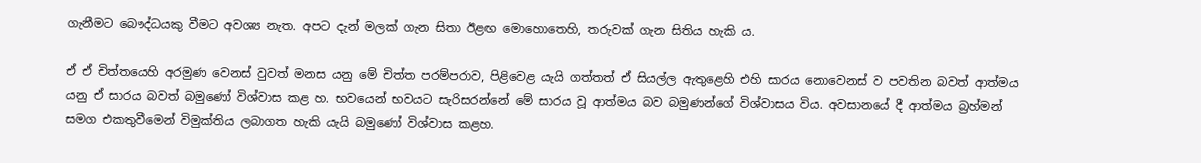ගැනීමට බෞද්ධයකු වීමට අවශ්‍ය නැත. අපට දැන් මලක් ගැන සිතා ඊළඟ මොහොතෙහි, තරුවක් ගැන සිතිය හැකි ය.

ඒ ඒ චිත්තයෙහි අරමුණ වෙනස් වුවත් මනස යනු මේ චිත්ත පරම්පරාව, පිළිවෙළ යැයි ගත්තත් ඒ සියල්ල ඇතුළෙහි එහි සාරය නොවෙනස් ව පවතින බවත් ආත්මය යනු ඒ සාරය බවත් බමුණෝ විශ්වාස කළ හ. භවයෙන් භවයට සැරිසරන්නේ මේ සාරය වූ ආත්මය බව බමුණන්ගේ විශ්වාසය විය. අවසානයේ දී ආත්මය බ්‍රහ්මන් සමග එකතුවීමෙන් විමුක්තිය ලබාගත හැකි යැයි බමුණෝ විශ්වාස කළහ.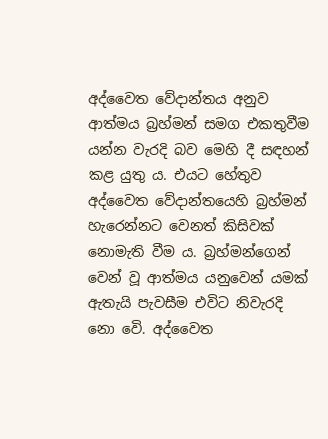අද්වෛත වේදාන්තය අනුව ආත්මය බ්‍රහ්මන් සමග එකතුවීම යන්න වැරදි බව මෙහි දී සඳහන් කළ යුතු ය. එයට හේතුව අද්වෛත වේදාන්තයෙහි බ්‍රහ්මන් හැරෙන්නට වෙනත් කිසිවක් නොමැති වීම ය. බ්‍රහ්මන්ගෙන් වෙන් වූ ආත්මය යනුවෙන් යමක් ඇතැයි පැවසීම එවිට නිවැරදි නො වෙි. අද්වෛත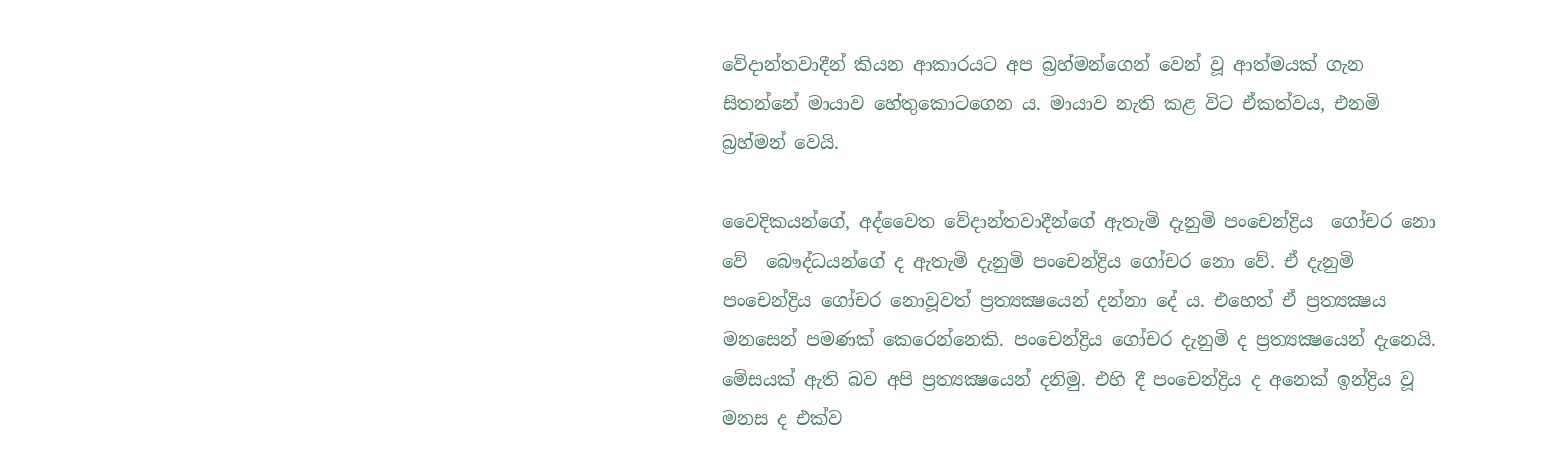වේදාන්තවාදීන් කියන ආකාරයට අප බ්‍රහ්මන්ගෙන් වෙන් වූ ආත්මයක් ගැන සිතන්නේ මායාව හේතුකොටගෙන ය. මායාව නැති කළ විට ඒකත්වය, එනමි බ්‍රහ්මන් වෙයි.

වෛදිකයන්ගේ, අද්වෛත වේදාන්තවාදීන්ගේ ඇතැමි දැනුමි පංචෙන්ද්‍රිය  ගෝචර නො වේ  බෞද්ධයන්ගේ ද ඇතැමි දැනුමි පංචෙන්ද්‍රිය ගෝචර නො වේ. ඒ දැනුමි පංචෙන්ද්‍රිය ගෝචර නොවූවත් ප්‍රත්‍යක්‍ෂයෙන් දන්නා දේ ය. එහෙත් ඒ ප්‍රත්‍යක්‍ෂය මනසෙන් පමණක් කෙරෙන්නෙකි. පංචෙන්ද්‍රිය ගෝචර දැනුමි ද ප්‍රත්‍යක්‍ෂයෙන් දැනෙයි. මේසයක් ඇති බව අපි ප්‍රත්‍යක්‍ෂයෙන් දනිමු. එහි දී පංචෙන්ද්‍රිය ද අනෙක් ඉන්ද්‍රිය වූ මනස ද එක්ව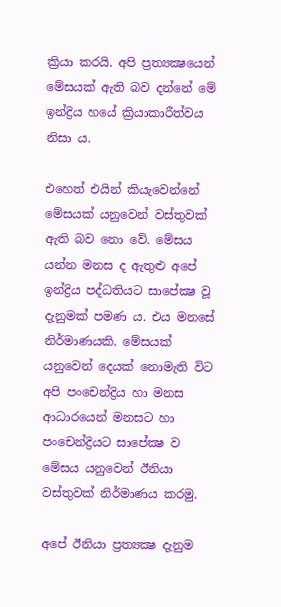ක්‍රියා කරයි. අපි ප්‍රත්‍යක්‍ෂයෙන් මේසයක් ඇති බව දන්නේ මේ ඉන්ද්‍රිය හයේ ක්‍රියාකාරීත්වය නිසා ය.

එහෙත් එයින් කියැවෙන්නේ මේසයක් යනුවෙන් වස්තුවක් ඇති බව නො වේ. මේසය යන්න මනස ද ඇතුළු අපේ ඉන්ද්‍රිය පද්ධතියට සාපේක්‍ෂ වූ දැනුමක් පමණ ය. එය මනසේ නිර්මාණයකි. මේසයක් යනුවෙන් දෙයක් නොමැති විට අපි පංචෙන්ද්‍රිය හා මනස ආධාරයෙන් මනසට හා පංචෙන්ද්‍රියට සාපේක්‍ෂ ව මේසය යනුවෙන් ඊනියා වස්තුවක් නිර්මාණය කරමු.

අපේ ඊනියා ප්‍රත්‍යක්‍ෂ දැනුම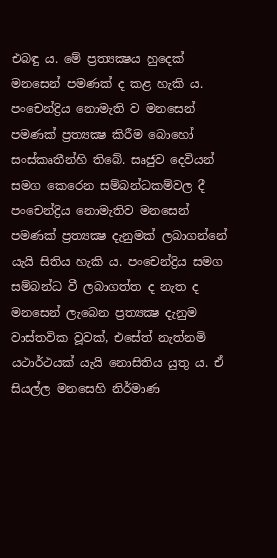එබඳු ය. මේ ප්‍රත්‍යක්‍ෂය හුදෙක් මනසෙන් පමණක් ද කළ හැකි ය. පංචෙන්ද්‍රිය නොමැති ව මනසෙන් පමණක් ප්‍රත්‍යක්‍ෂ කිරීම බොහෝ සංස්කෘතීන්හි තිබේ. සෘජුව දෙවියන් සමග කෙරෙන සම්බන්ධකම්වල දී පංචෙන්ද්‍රිය නොමැතිව මනසෙන් පමණක් ප්‍රත්‍යක්‍ෂ දැනුමක් ලබාගන්නේ යැයි සිතිය හැකි ය. පංචෙන්ද්‍රිය සමග සම්බන්ධ වී ලබාගත්ත ද නැත ද මනසෙන් ලැබෙන ප්‍රත්‍යක්‍ෂ දැනුම වාස්තවික වූවක්, එසේත් නැත්නමි යථාර්ථයක් යැයි නොසිතිය යුතු ය. ඒ සියල්ල මනසෙහි නිර්මාණ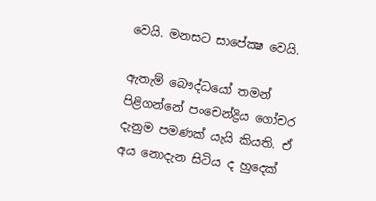වෙයි. මනසට සාපේක්‍ෂ වෙයි.

ඇතැම් බෞද්ධයෝ තමන් පිළිගන්නේ පංචෙන්ද්‍රිය ගෝචර දැනුම පමණක් යැයි කියති. ඒ අය නොදැන සිටිය ද හුදෙක්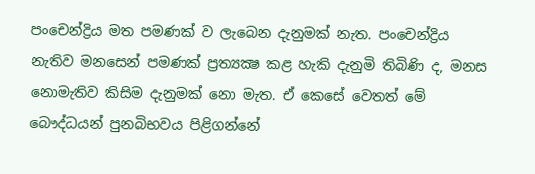පංචෙන්ද්‍රිය මත පමණක් ව ලැබෙන දැනුමක් නැත. පංචෙන්ද්‍රිය නැතිව මනසෙන් පමණක් ප්‍රත්‍යක්‍ෂ කළ හැකි දැනුමි තිබිණි ද, මනස නොමැතිව කිසිම දැනුමක් නො මැත. ඒ කෙසේ වෙතත් මේ බෞද්ධයන් පුනබිභවය පිළිගන්නේ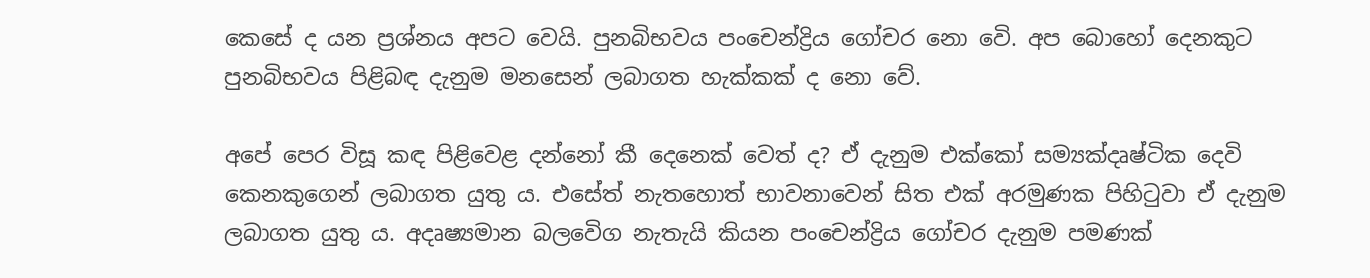කෙසේ ද යන ප්‍රශ්නය අපට වෙයි. පුනබිභවය පංචෙන්ද්‍රිය ගෝචර නො වෙි. අප බොහෝ දෙනකුට පුනබිභවය පිළිබඳ දැනුම මනසෙන් ලබාගත හැක්කක් ද නො වේ.

අපේ පෙර විසූ කඳ පිළිවෙළ දන්නෝ කී දෙනෙක් වෙත් ද? ඒ දැනුම එක්කෝ සම්‍යක්දෘෂ්ටික දෙවි කෙනකුගෙන් ලබාගත යුතු ය. එසේත් නැතහොත් භාවනාවෙන් සිත එක් අරමුණක පිහිටුවා ඒ දැනුම ලබාගත යුතු ය. අදෘෂ්‍යමාන බලවෙිග නැතැයි කියන පංචෙන්ද්‍රිය ගෝචර දැනුම පමණක්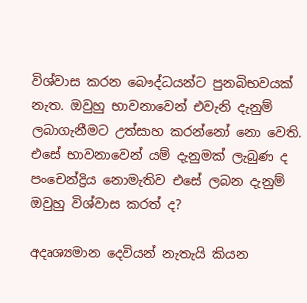විශ්වාස කරන බෞද්ධයන්ට පුනබිභවයක් නැත. ඔවුහු භාවනාවෙන් එවැනි දැනුම් ලබාගැනීමට උත්සාහ කරන්නෝ නො වෙති. එසේ භාවනාවෙන් යම් දැනුමක් ලැබුණ ද පංචෙන්ද්‍රිය නොමැතිව එසේ ලබන දැනුම් ඔවුහු විශ්වාස කරත් ද?

අදෘශ්‍යමාන දෙවියන් නැතැයි කියන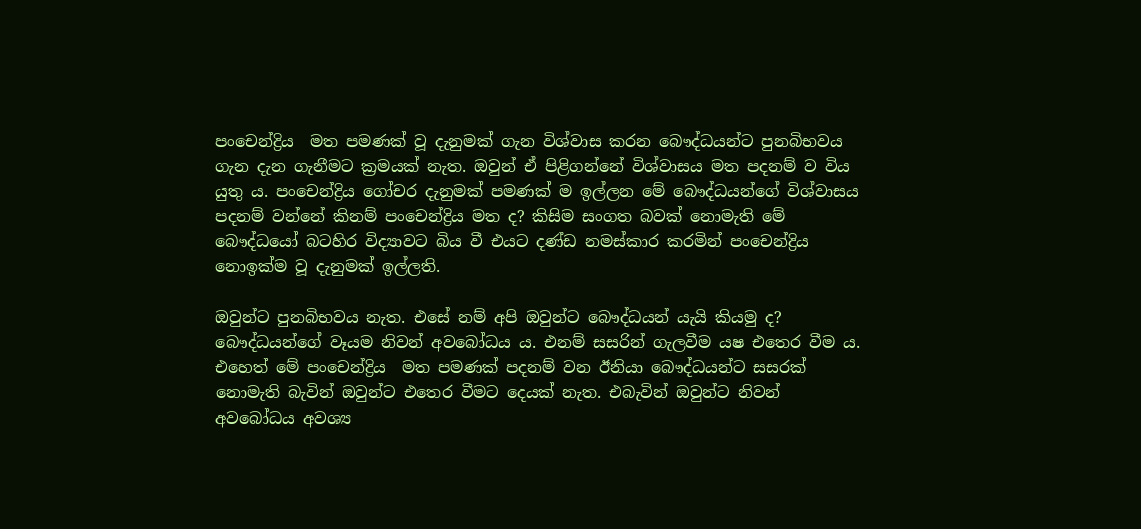පංචෙන්ද්‍රිය  මත පමණක් වූ දැනුමක් ගැන විශ්වාස කරන බෞද්ධයන්ට පුනබිභවය ගැන දැන ගැනීමට ක්‍රමයක් නැත. ඔවුන් ඒ පිළිගන්නේ විශ්වාසය මත පදනම් ව විය යුතු ය. පංචෙන්ද්‍රිය ගෝචර දැනුමක් පමණක් ම ඉල්ලන මේ බෞද්ධයන්ගේ විශ්වාසය පදනම් වන්නේ කිනම් පංචෙන්ද්‍රිය මත ද? කිසිම සංගත බවක් නොමැති මේ බෞද්ධයෝ බටහිර විද්‍යාවට බිය වී එයට දණ්ඩ නමස්කාර කරමින් පංචෙන්ද්‍රිය නොඉක්ම වූ දැනුමක් ඉල්ලති.

ඔවුන්ට පුනබිභවය නැත. එසේ නම් අපි ඔවුන්ට බෞද්ධයන් යැයි කියමු ද? බෞද්ධයන්ගේ වෑයම නිවන් අවබෝධය ය. එනම් සසරින් ගැලවීම යෂ එතෙර වීම ය. එහෙත් මේ පංචෙන්ද්‍රිය  මත පමණක් පදනම් වන ඊනියා බෞද්ධයන්ට සසරක් නොමැති බැවින් ඔවුන්ට එතෙර වීමට දෙයක් නැත. එබැවින් ඔවුන්ට නිවන් අවබෝධය අවශ්‍ය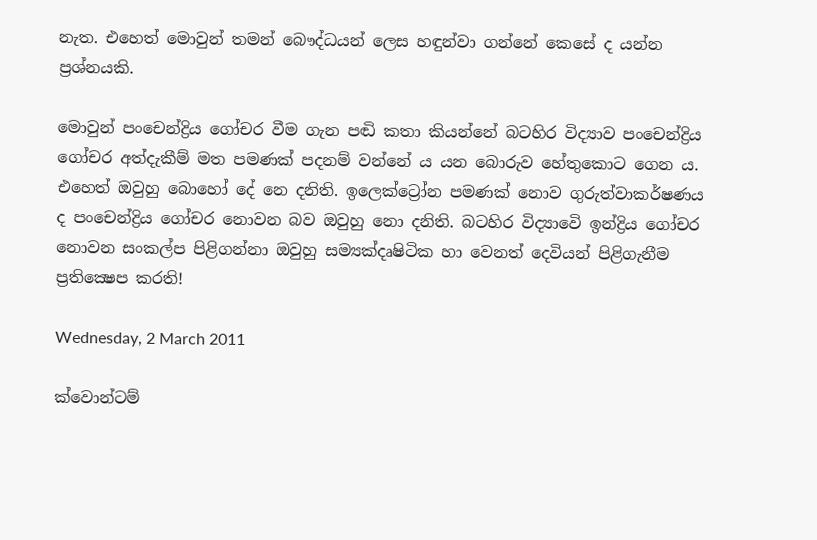නැත. එහෙත් මොවුන් තමන් බෞද්ධයන් ලෙස හඳුන්වා ගන්නේ කෙසේ ද යන්න ප්‍රශ්නයකි.

මොවුන් පංචෙන්ද්‍රිය ගෝචර වීම ගැන පඬි කතා කියන්නේ බටහිර විද්‍යාව පංචෙන්ද්‍රිය ගෝචර අත්දැකීම් මත පමණක් පදනම් වන්නේ ය යන බොරුව හේතුකොට ගෙන ය. එහෙත් ඔවුහු බොහෝ දේ නෙ දනිති. ඉලෙක්ට්‍රෝන පමණක් නොව ගුරුත්වාකර්ෂණය ද පංචෙන්ද්‍රිය ගෝචර නොවන බව ඔවුහු නො දනිති. බටහිර විද්‍යාවෙි ඉන්ද්‍රිය ගෝචර නොවන සංකල්ප පිළිගන්නා ඔවුහු සම්‍යක්දෘෂිටික හා වෙනත් දෙවියන් පිළිගැනීම ප්‍රතික්‍ෂෙප කරති!

Wednesday, 2 March 2011

ක්වොන්ටම්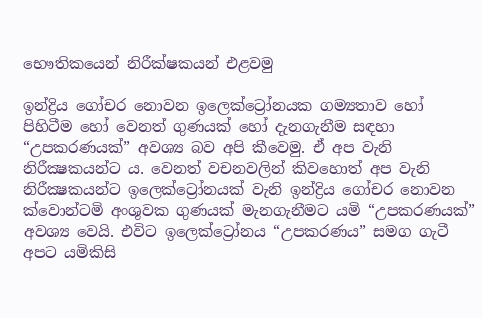භෞතිකයෙන් නිරීක්ෂකයන් එළවමු

ඉන්ද්‍රිය ගෝචර නොවන ඉලෙක්ට්‍රෝනයක ගම්‍යතාව හෝ පිහිටීම හෝ වෙනත් ගුණයක් හෝ දැනගැනීම සඳහා “උපකරණයක්” අවශ්‍ය බව අපි කීවෙමු. ඒ අප වැනි නිරීක්‍ෂකයන්ට ය. වෙනත් වචනවලින් කිවහොත් අප වැනි නිරීක්‍ෂකයන්ට ඉලෙක්ට්‍රෝනයක් වැනි ඉන්ද්‍රිය ගෝචර නොවන ක්වොන්ටමි අංශුවක ගුණයක් මැනගැනීමට යමි “උපකරණයක්” අවශ්‍ය වෙයි. එවිට ඉලෙක්ට්‍රෝනය “උපකරණය” සමග ගැටී අපට යමිකිසි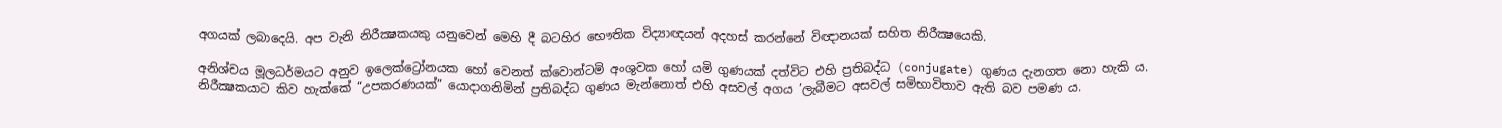අගයක් ලබාදෙයි. අප වැනි නිරීක්‍ෂකයකු යනුවෙන් මෙහි දී බටහිර භෞතික විද්‍යාඥයන් අදහස් කරන්නේ විඥානයක් සහිත නිරීක්‍ෂයෙකි.

අනිශ්චය මූලධර්මයට අනුව ඉලෙක්ට්‍රෝනයක හෝ වෙනත් ක්වොන්ටමි අංශුවක හෝ යමි ගුණයක් දත්විට එහි ප්‍රතිබද්ධ (conjugate) ගුණය දැනගත නො හැකි ය. නිරීක්‍ෂකයාට කිව හැක්කේ “උපකරණයක්” යොදාගනිමින් ප්‍රතිබද්ධ ගුණය මැන්නොත් එහි අසවල් අගය ’ලැබීමට අසවල් සමිභාවිතාව ඇති බව පමණ ය.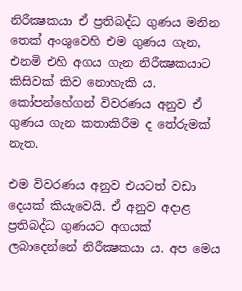නිරීක්‍ෂකයා ඒ ප්‍රතිබද්ධ ගුණය මනින තෙක් අංශුවෙහි එම ගුණය ගැන, එනමි එහි අගය ගැන නිරීක්‍ෂකයාට කිසිවක් කිව නොහැකි ය. කෝපන්හේගන් විවරණය අනුව ඒ ගුණය ගැන කතාකිරීම ද තේරුමක් නැත.

එම විවරණය අනුව එයටත් වඩා දෙයක් කියැවෙයි. ඒ අනුව අදාළ ප්‍රතිබද්ධ ගුණයට අගයක් ලබාදෙන්නේ නිරීක්‍ෂකයා ය. අප මෙය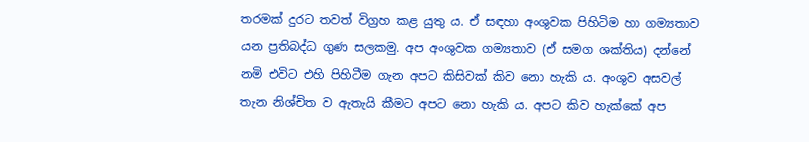තරමක් දුරට තවත් විග්‍රහ කළ යුතු ය. ඒ සඳහා අංශුවක පිහිටිම හා ගම්‍යතාව යන ප්‍රතිබද්ධ ගුණ සලකමු. අප අංශුවක ගම්‍යතාව (ඒ සමග ශක්තිය) දන්නේ නමි එවිට එහි පිහිටීම ගැන අපට කිසිවක් කිව නො හැකි ය. අංශුව අසවල් තැන නිශ්චිත ව ඇතැයි කීමට අපට නො හැකි ය. අපට කිව හැක්කේ අප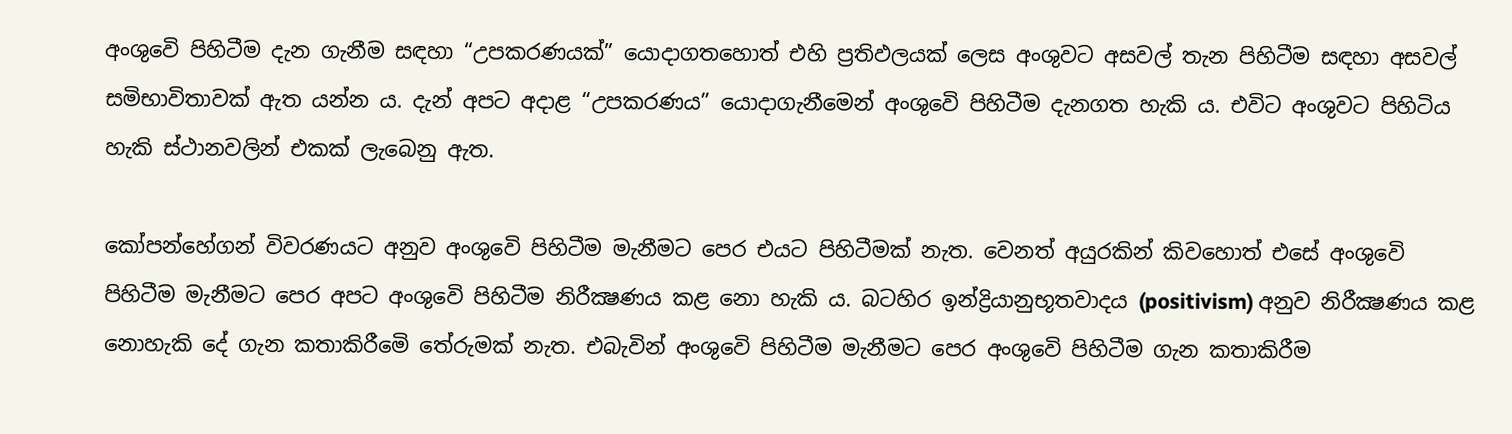අංශුවෙි පිහිටීම දැන ගැනීම සඳහා “උපකරණයක්” යොදාගතහොත් එහි ප්‍රතිඵලයක් ලෙස අංශුවට අසවල් තැන පිහිටීම සඳහා අසවල් සමිභාවිතාවක් ඇත යන්න ය. දැන් අපට අදාළ “උපකරණය” යොදාගැනීමෙන් අංශුවෙි පිහිටීම දැනගත හැකි ය. එවිට අංශුවට පිහිටිය හැකි ස්ථානවලින් එකක් ලැබෙනු ඇත.

කෝපන්හේගන් විවරණයට අනුව අංශුවෙි පිහිටීම මැනීමට පෙර එයට පිහිටීමක් නැත. වෙනත් අයුරකින් කිවහොත් එසේ අංශුවෙි පිහිටීම මැනීමට පෙර අපට අංශුවෙි පිහිටීම නිරීක්‍ෂණය කළ නො හැකි ය. බටහිර ඉන්ද්‍රියානුභූතවාදය (positivism) අනුව නිරීක්‍ෂණය කළ නොහැකි දේ ගැන කතාකිරීමෙි තේරුමක් නැත. එබැවින් අංශුවෙි පිහිටීම මැනීමට පෙර අංශුවෙි පිහිටීම ගැන කතාකිරීම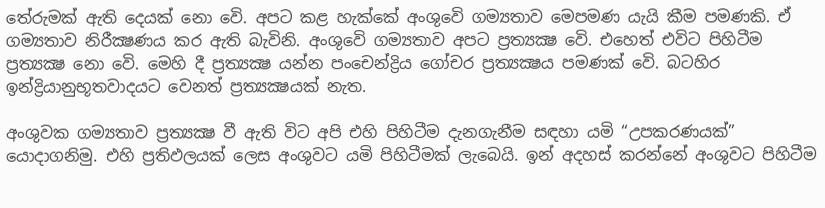තේරුමක් ඇති දෙයක් නො වෙි. අපට කළ හැක්කේ අංශුවෙි ගම්‍යතාව මෙපමණ යැයි කීම පමණකි. ඒ ගම්‍යතාව නිරීක්‍ෂණය කර ඇති බැවිනි. අංශුවෙි ගම්‍යතාව අපට ප්‍රත්‍යක්‍ෂ වෙි. එහෙත් එවිට පිහිටීම ප්‍රත්‍යක්‍ෂ නො වෙි. මෙහි දී ප්‍රත්‍යක්‍ෂ යන්න පංචෙන්ද්‍රිය ගෝචර ප්‍රත්‍යක්‍ෂය පමණක් වෙි. බටහිර ඉන්ද්‍රියානුභූතවාදයට වෙනත් ප්‍රත්‍යක්‍ෂයක් නැත.

අංශුවක ගම්‍යතාව ප්‍රත්‍යක්‍ෂ වී ඇති විට අපි එහි පිහිටීම දැනගැනීම සඳහා යමි “උපකරණයක්” යොදාගනිමු. එහි ප්‍රතිඵලයක් ලෙස අංශුවට යමි පිහිටීමක් ලැබෙයි. ඉන් අදහස් කරන්නේ අංශුවට පිහිටීම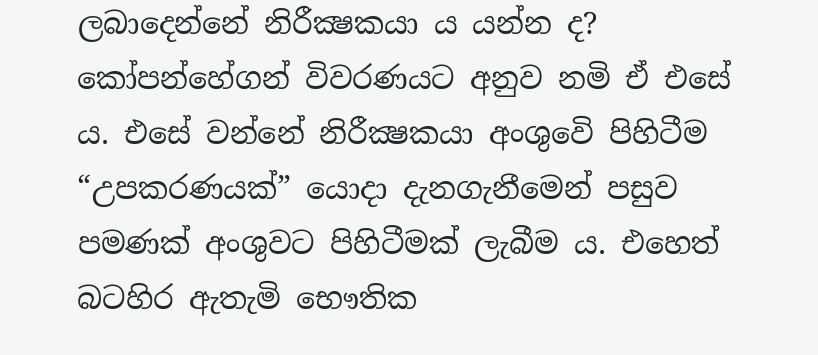ලබාදෙන්නේ නිරීක්‍ෂකයා ය යන්න ද? කෝපන්හේගන් විවරණයට අනුව නමි ඒ එසේ ය. එසේ වන්නේ නිරීක්‍ෂකයා අංශුවෙි පිහිටීම “උපකරණයක්” යොදා දැනගැනීමෙන් පසුව පමණක් අංශුවට පිහිටීමක් ලැබීම ය. එහෙත් බටහිර ඇතැමි භෞතික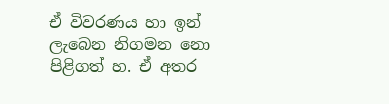ඒ විවරණය හා ඉන් ලැබෙන නිගමන නො පිළිගත් හ. ඒ අතර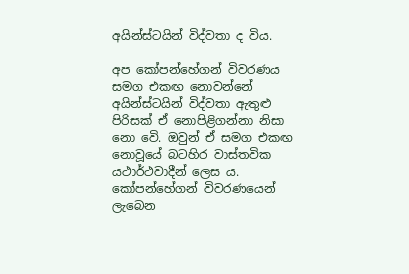අයින්ස්ටයින් විද්වතා ද විය.

අප කෝපන්හේගන් විවරණය සමග එකඟ නොවන්නේ අයින්ස්ටයින් විද්වතා ඇතුළු පිරිසක් ඒ නොපිළිගන්නා නිසා නො වෙි. ඔවුන් ඒ සමග එකඟ නොවූයේ බටහිර වාස්තවික යථාර්ථවාදීන් ලෙස ය. කෝපන්හේගන් විවරණයෙන් ලැබෙන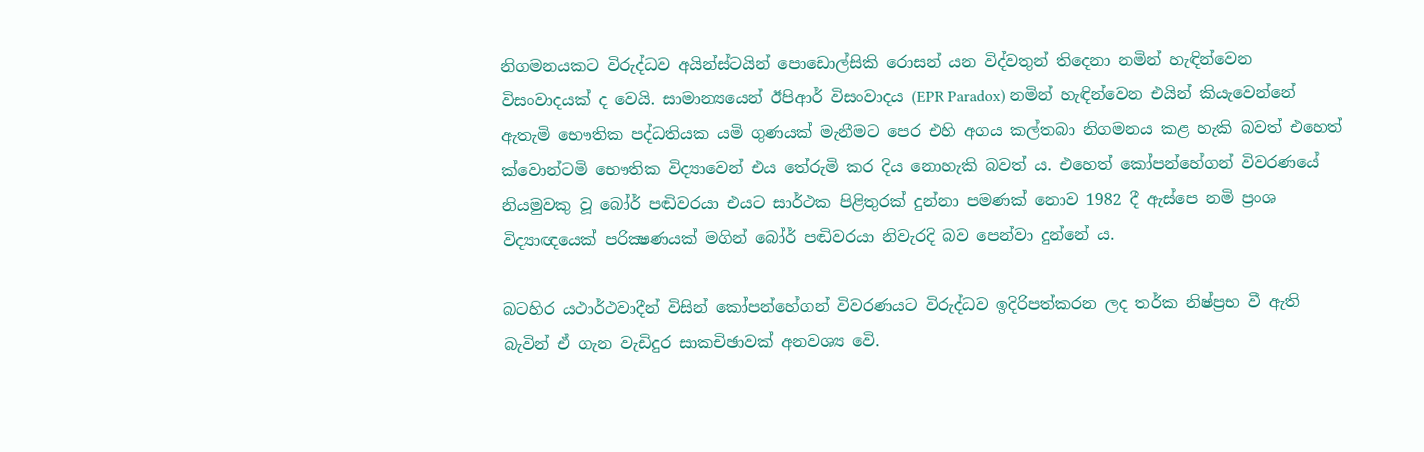නිගමනයකට විරුද්ධව අයින්ස්ටයින් පොඩොල්සිකි රොසන් යන විද්වතුන් තිදෙනා නමින් හැඳින්වෙන විසංවාදයක් ද වෙයි. සාමාන්‍යයෙන් ඊපිආර් විසංවාදය (EPR Paradox) නමින් හැඳින්වෙන එයින් කියැවෙන්නේ ඇතැමි භෞතික පද්ධතියක යමි ගුණයක් මැනීමට පෙර එහි අගය කල්තබා නිගමනය කළ හැකි බවත් එහෙත් ක්වොන්ටමි භෞතික විද්‍යාවෙන් එය තේරුමි කර දිය නොහැකි බවත් ය. එහෙත් කෝපන්හේගන් විවරණයේ නියමුවකු වූ බෝර් පඬිවරයා එයට සාර්ථක පිළිතුරක් දුන්නා පමණක් නොව 1982 දී ඇස්පෙ නමි ප්‍රංශ විද්‍යාඥයෙක් පරික්‍ෂණයක් මගින් බෝර් පඬිවරයා නිවැරදි බව පෙන්වා දුන්නේ ය.

බටහිර යථාර්ථවාදීන් විසින් කෝපන්හේගන් විවරණයට විරුද්ධව ඉදිරිපත්කරන ලද තර්ක නිෂ්ප්‍රභ වී ඇති බැවින් ඒ ගැන වැඩිදුර සාකචිඡාවක් අනවශ්‍ය වෙි.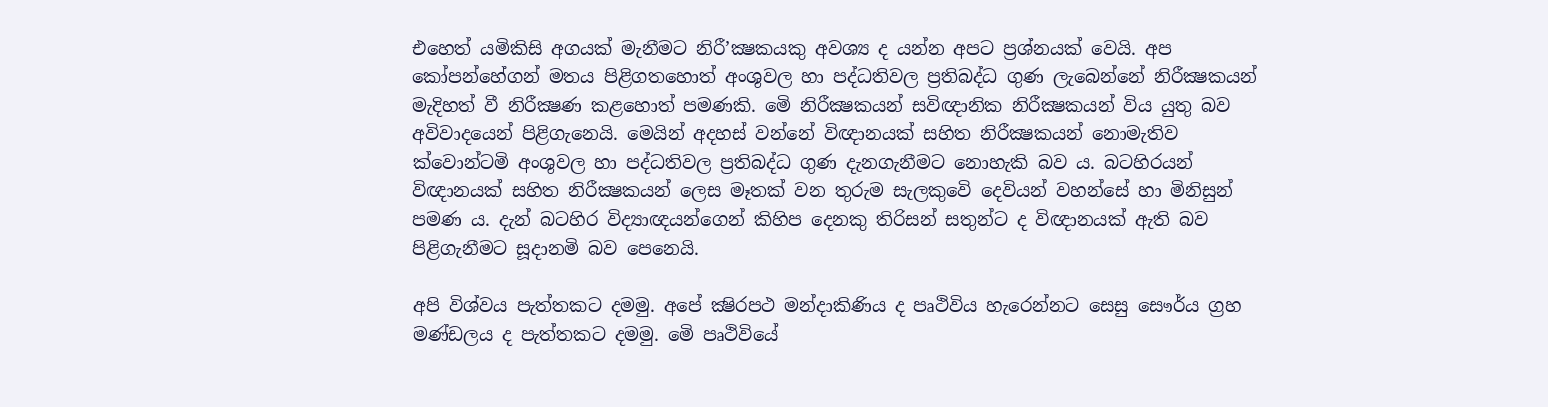එහෙත් යමිකිසි අගයක් මැනීමට නිරී’ක්‍ෂකයකු අවශ්‍ය ද යන්න අපට ප්‍රශ්නයක් වෙයි. අප කෝපන්හේගන් මතය පිළිගතහොත් අංශුවල හා පද්ධතිවල ප්‍රතිබද්ධ ගුණ ලැබෙන්නේ නිරීක්‍ෂකයන් මැදිහත් වී නිරීක්‍ෂණ කළහොත් පමණකි. මෙි නිරීක්‍ෂකයන් සවිඥානික නිරීක්‍ෂකයන් විය යුතු බව අවිවාදයෙන් පිළිගැනෙයි. මෙයින් අදහස් වන්නේ විඥානයක් සහිත නිරීක්‍ෂකයන් නොමැතිව ක්වොන්ටමි අංශුවල හා පද්ධතිවල ප්‍රතිබද්ධ ගුණ දැනගැනීමට නොහැකි බව ය. බටහිරයන් විඥානයක් සහිත නිරීක්‍ෂකයන් ලෙස මෑතක් වන තුරුම සැලකුවෙි දෙවියන් වහන්සේ හා මිනිසුන් පමණ ය. දැන් බටහිර විද්‍යාඥයන්ගෙන් කිහිප දෙනකු තිරිසන් සතුන්ට ද විඥානයක් ඇති බව පිළිගැනීමට සූදානමි බව පෙනෙයි.

අපි විශ්වය පැත්තකට දමමු. අපේ ක්‍ෂිරපථ මන්දාකිණිය ද පෘථිවිය හැරෙන්නට සෙසු සෞර්ය ග්‍රහ මණ්ඩලය ද පැත්තකට දමමු. මෙි පෘථිවියේ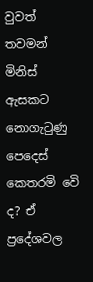වුවත් තවමන් මිනිස් ඇසකට නොගැටුණු පෙදෙස් කෙතරමි වෙි ද? ඒ ප්‍රදේශවල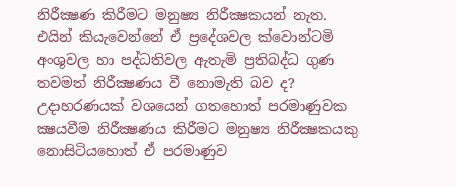නිරීක්‍ෂණ කිරීමට මනුෂ්‍ය නිරීක්‍ෂකයන් නැත. එයින් කියැවෙන්නේ ඒ ප්‍රදේශවල ක්වොන්ටමි අංශුවල හා පද්ධතිවල ඇතැමි ප්‍රතිබද්ධ ගුණ තවමත් නිරීක්‍ෂණය වී නොමැති බව ද? උදාහරණයක් වශයෙන් ගතහොත් පරමාණුවක ක්‍ෂයවීම නිරීක්‍ෂණය කිරීමට මනුෂ්‍ය නිරීක්‍ෂකයකු නොසිටියහොත් ඒ පරමාණුව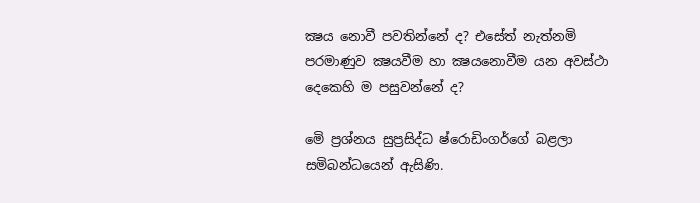ක්‍ෂය නොවී පවතින්නේ ද? එසේත් නැත්නමි පරමාණුව ක්‍ෂයවීම හා ක්‍ෂයනොවීම යන අවස්ථා දෙකෙහි ම පසුවන්නේ ද?

මෙි ප්‍රශ්නය සුප්‍රසිද්ධ ෂ්රොඩිංගර්ගේ බළලා සමිබන්ධයෙන් ඇසිණි.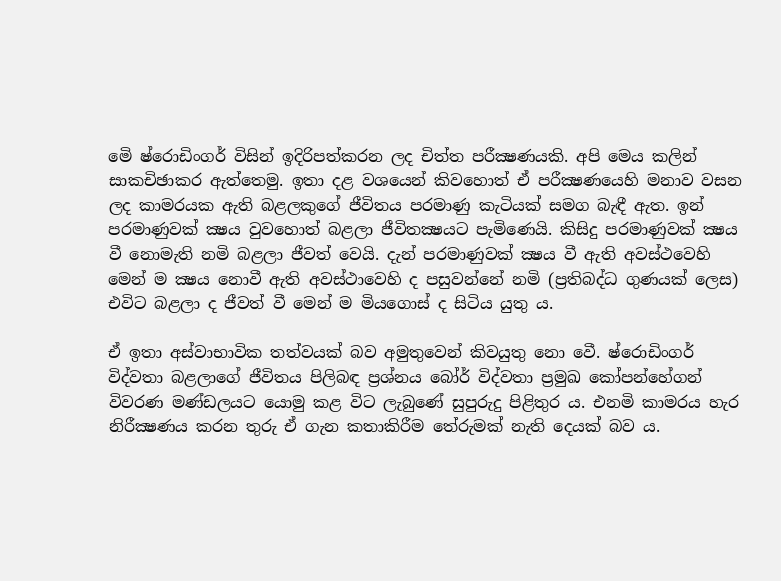මෙි ෂ්රොඩිංගර් විසින් ඉදිරිපත්කරන ලද චිත්ත පරීක්‍ෂණයකි. අපි මෙය කලින් සාකචිඡාකර ඇත්තෙමු. ඉතා දළ වශයෙන් කිවහොත් ඒ පරීක්‍ෂණයෙහි මනාව වසන ලද කාමරයක ඇති බළලකුගේ ජීවිතය පරමාණු කැටියක් සමග බැඳී ඇත. ඉන් පරමාණුවක් ක්‍ෂය වුවහොත් බළලා ජීවිතක්‍ෂයට පැමිණෙයි. කිසිදු පරමාණුවක් ක්‍ෂය වී නොමැති නමි බළලා ජීවත් වෙයි. දැන් පරමාණුවක් ක්‍ෂය වී ඇති අවස්ථවෙහි මෙන් ම ක්‍ෂය නොවී ඇති අවස්ථාවෙහි ද පසුවන්නේ නමි (ප්‍රතිබද්ධ ගුණයක් ලෙස) එවිට බළලා ද ජීවත් වී මෙන් ම මියගොස් ද සිටිය යුතු ය.

ඒ ඉතා අස්වාභාවික තත්වයක් බව අමුතුවෙන් කිවයුතු නො වෙී. ෂ්රොඩිංගර් විද්වතා බළලාගේ ජීවිතය පිලිබඳ ප්‍රශ්නය බෝර් විද්වතා ප්‍රමුඛ කෝපන්හේගන් විවරණ මණ්ඩලයට යොමු කළ විට ලැබුණේ සුපුරුදු පිළිතුර ය. එනමි කාමරය හැර නිරීක්‍ෂණය කරන තුරු ඒ ගැන කතාකිරීම තේරුමක් නැති දෙයක් බව ය.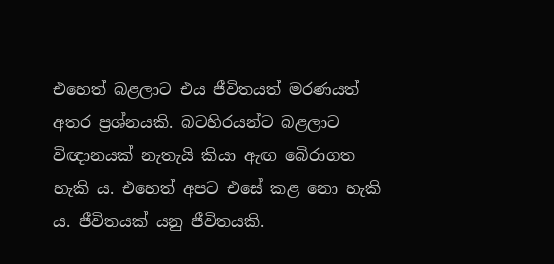එහෙත් බළලාට එය ජීවිතයත් මරණයත් අතර ප්‍රශ්නයකි. බටහිරයන්ට බළලාට විඥානයක් නැතැයි කියා ඇඟ බෙිරාගත හැකි ය. එහෙත් අපට එසේ කළ නො හැකි ය. ජීවිතයක් යනු ජීවිතයකි.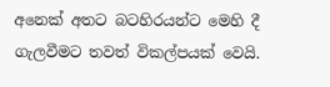අනෙක් අතට බටහිරයන්ට මෙහි දී ගැලවීමට තවත් විකල්පයක් වෙයි.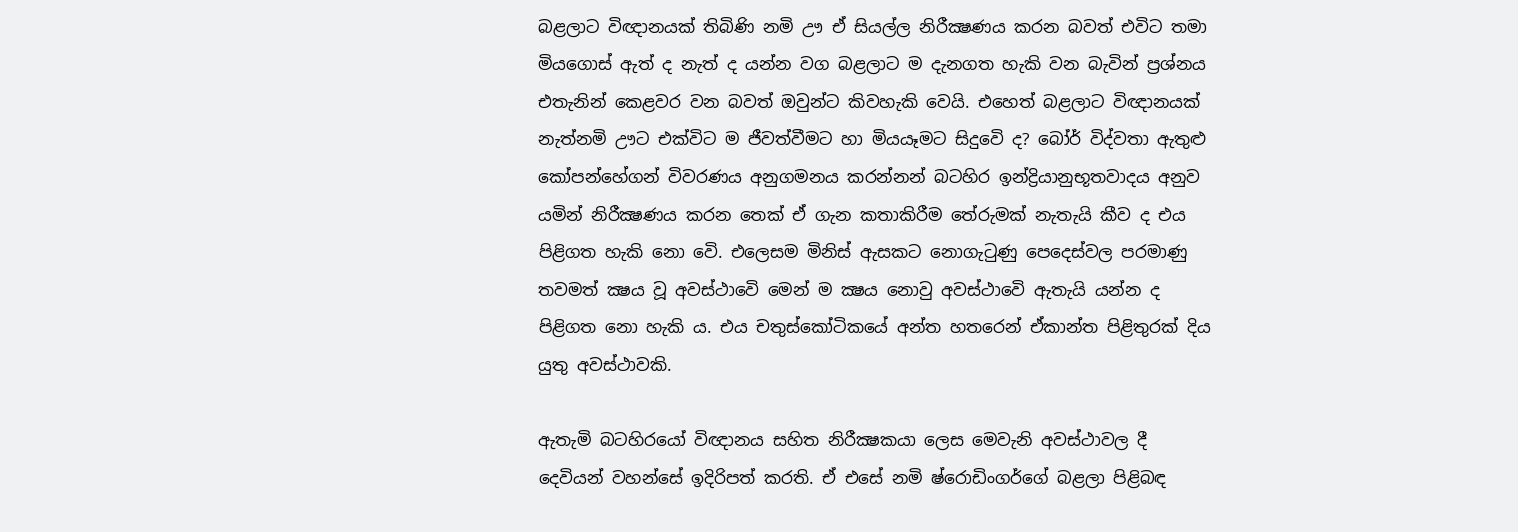බළලාට විඥානයක් තිබිණි නමි ඌ ඒ සියල්ල නිරීක්‍ෂණය කරන බවත් එවිට තමා මියගොස් ඇත් ද නැත් ද යන්න වග බළලාට ම දැනගත හැකි වන බැවින් ප්‍රශ්නය එතැනින් කෙළවර වන බවත් ඔවුන්ට කිවහැකි වෙයි. එහෙත් බළලාට විඥානයක් නැත්නමි ඌට එක්විට ම ජීවත්වීමට හා මියයෑමට සිදුවෙි ද? බෝර් විද්වතා ඇතුළු කෝපන්හේගන් විවරණය අනුගමනය කරන්නන් බටහිර ඉන්ද්‍රියානුභූතවාදය අනුව යමින් නිරීක්‍ෂණය කරන තෙක් ඒ ගැන කතාකිරීම තේරුමක් නැතැයි කීව ද එය පිළිගත හැකි නො වෙි. එලෙසම මිනිස් ඇසකට නොගැටුණු පෙදෙස්වල පරමාණු තවමත් ක්‍ෂය වූ අවස්ථාවෙි මෙන් ම ක්‍ෂය නොවු අවස්ථාවෙි ඇතැයි යන්න ද පිළිගත නො හැකි ය. එය චතුස්කෝටිකයේ අන්ත හතරෙන් ඒකාන්ත පිළිතුරක් දිය යුතු අවස්ථාවකි.

ඇතැමි බටහිරයෝ විඥානය සහිත නිරීක්‍ෂකයා ලෙස මෙවැනි අවස්ථාවල දී දෙවියන් වහන්සේ ඉදිරිපත් කරති. ඒ එසේ නමි ෂ්රොඩිංගර්ගේ බළලා පිළිබඳ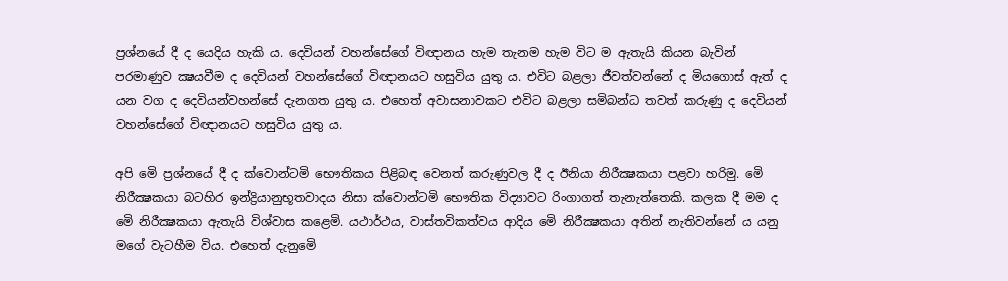ප්‍රශ්නයේ දී ද යෙදිය හැකි ය. දෙවියන් වහන්සේගේ විඥානය හැම තැනම හැම විට ම ඇතැයි කියන බැවින් පරමාණුව ක්‍ෂයවීම ද දෙවියන් වහන්සේගේ විඥානයට හසුවිය යුතු ය. එවිට බළලා ජීවත්වන්නේ ද මියගොස් ඇත් ද යන වග ද දෙවියන්වහන්සේ දැනගත යුතු ය. එහෙත් අවාසනාවකට එවිට බළලා සමිබන්ධ තවත් කරුණු ද දෙවියන් වහන්සේගේ විඥානයට හසුවිය යුතු ය.

අපි මෙි ප්‍රශ්නයේ දී ද ක්වොන්ටමි භෞතිකය පිළිබඳ වෙනත් කරුණුවල දී ද ඊනියා නිරීක්‍ෂකයා පළවා හරිමු. මෙි නිරීක්‍ෂකයා බටහිර ඉන්ද්‍රියානුභූතවාදය නිසා ක්වොන්ටමි භෞතික විද්‍යාවට රිංගාගත් තැනැත්තෙකි. කලක දී මම ද මෙි නිරීක්‍ෂකයා ඇතැයි විශ්වාස කළෙමි. යථාර්ථය, වාස්තවිකත්වය ආදිය මෙි නිරීක්‍ෂකයා අතින් නැතිවන්නේ ය යනු මගේ වැටහීම විය. එහෙත් දැනුමෙි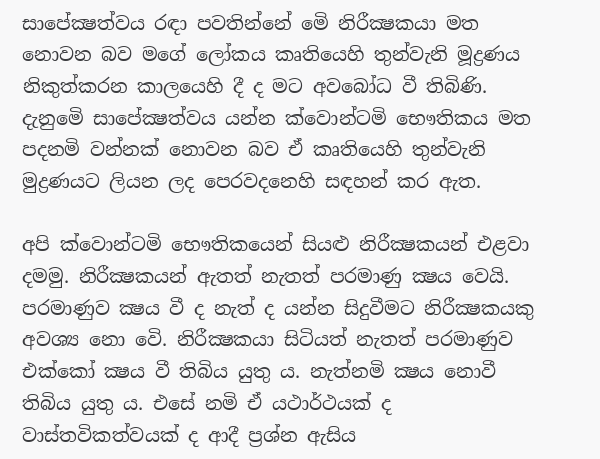සාපේක්‍ෂත්වය රඳා පවතින්නේ මෙි නිරීක්‍ෂකයා මත නොවන බව මගේ ලෝකය කෘතියෙහි තුන්වැනි මූද්‍රණය නිකුත්කරන කාලයෙහි දී ද මට අවබෝධ වී තිබිණි. දැනුමෙි සාපේක්‍ෂත්වය යන්න ක්වොන්ටමි භෞතිකය මත පදනමි වන්නක් නොවන බව ඒ කෘතියෙහි තුන්වැනි මුද්‍රණයට ලියන ලද පෙරවදනෙහි සඳහන් කර ඇත.

අපි ක්වොන්ටමි භෞතිකයෙන් සියළු නිරීක්‍ෂකයන් එළවා දමමු. නිරීක්‍ෂකයන් ඇතත් නැතත් පරමාණු ක්‍ෂය වෙයි. පරමාණුව ක්‍ෂය වී ද නැත් ද යන්න සිදුවීමට නිරීක්‍ෂකයකු අවශ්‍ය නො වෙි. නිරීක්‍ෂකයා සිටියත් නැතත් පරමාණුව එක්කෝ ක්‍ෂය වී තිබිය යුතු ය. නැත්නමි ක්‍ෂය නොවී තිබිය යුතු ය. එසේ නමි ඒ යථාර්ථයක් ද වාස්තවිකත්වයක් ද ආදී ප්‍රශ්න ඇසිය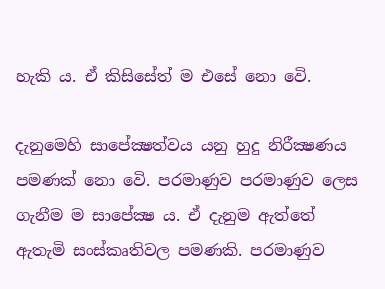හැකි ය. ඒ කිසිසේත් ම එසේ නො වෙි.

දැනුමෙහි සාපේක්‍ෂත්වය යනු හුදු නිරීක්‍ෂණය පමණක් නො වෙි. පරමාණුව පරමාණුව ලෙස ගැනීම ම සාපේක්‍ෂ ය. ඒ දැනුම ඇත්තේ ඇතැමි සංස්කෘතිවල පමණකි. පරමාණුව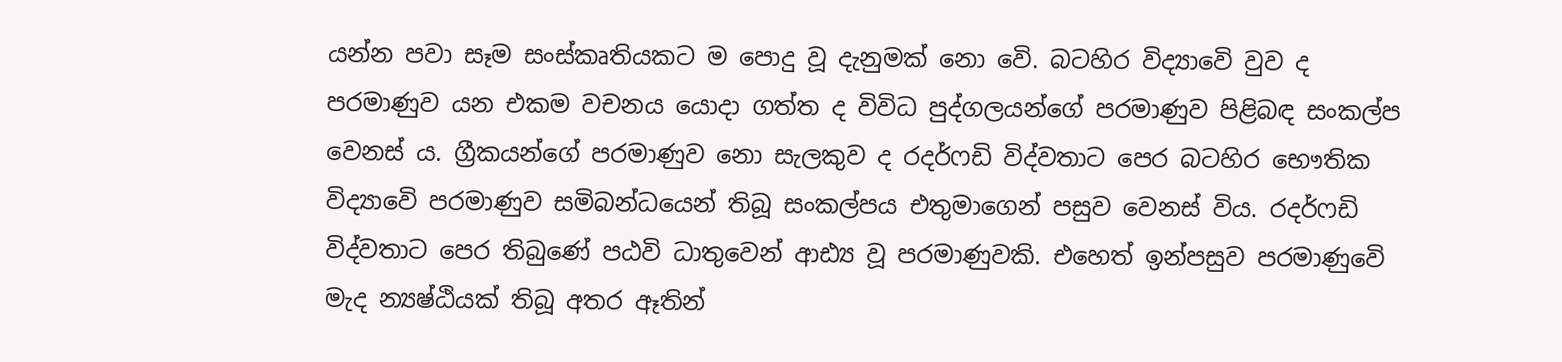යන්න පවා සෑම සංස්කෘතියකට ම පොදු වූ දැනුමක් නො වෙි. බටහිර විද්‍යාවෙි වුව ද පරමාණුව යන එකම වචනය යොදා ගත්ත ද විවිධ පුද්ගලයන්ගේ පරමාණුව පිළිබඳ සංකල්ප වෙනස් ය. ග්‍රීකයන්ගේ පරමාණුව නො සැලකුව ද රදර්ෆඩි විද්වතාට පෙර බටහිර භෞතික විද්‍යාවෙි පරමාණුව සමිබන්ධයෙන් තිබූ සංකල්පය එතුමාගෙන් පසුව වෙනස් විය. රදර්ෆඩි විද්වතාට පෙර තිබුණේ පඨවි ධාතුවෙන් ආඪ්‍ය වූ පරමාණුවකි. එහෙත් ඉන්පසුව පරමාණුවෙි මැද න්‍යෂ්ඨියක් තිබූ අතර ඈතින්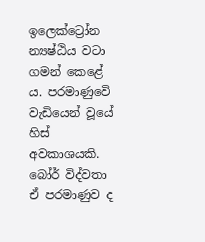ඉලෙක්ට්‍රෝන න්‍යෂ්ඨිය වටා ගමන් කෙළේ ය. පරමාණුවෙි වැඩියෙන් වූයේ හිස් අවකාශයකි. බෝර් විද්වතා ඒ පරමාණුව ද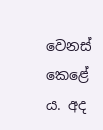වෙනස් කෙළේ ය. අද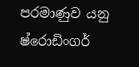පරමාණුව යනු ෂ්රොඩිංගර්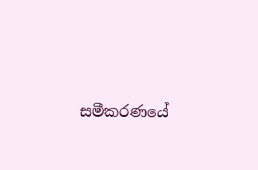සමීකරණයේ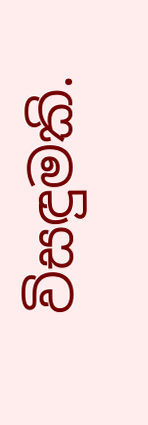විසඳුමකි.